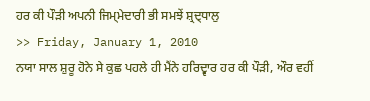ਹਰ ਕੀ ਪੌਡ਼ੀ ਅਪਨੀ ਜਿਮ੍ਮੇਦਾਰੀ ਭੀ ਸਮਝੇਂ ਸ਼੍ਰਦ੍ਧਾਲੁ
>> Friday, January 1, 2010
ਨਯਾ ਸਾਲ ਸ਼ੁਰੂ ਹੋਨੇ ਸੇ ਕੁਛ ਪਹਲੇ ਹੀ ਮੈਂਨੇ ਹਰਿਦ੍ਵਾਰ ਹਰ ਕੀ ਪੌਡ਼ੀ, ਔਰ ਵਹੀਂ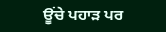ਊਂਚੇ ਪਹਾਡ਼ ਪਰ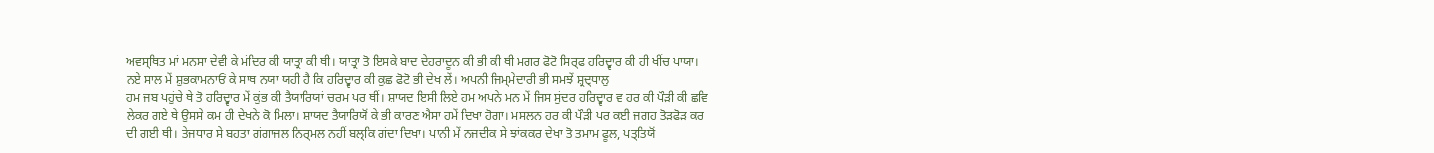ਅਵਸ੍ਥਿਤ ਮਾਂ ਮਨਸਾ ਦੇਵੀ ਕੇ ਮਂਦਿਰ ਕੀ ਯਾਤ੍ਰਾ ਕੀ ਥੀ। ਯਾਤ੍ਰਾ ਤੋ ਇਸਕੇ ਬਾਦ ਦੇਹਰਾਦੂਨ ਕੀ ਭੀ ਕੀ ਥੀ ਮਗਰ ਫੋਟੋ ਸਿਰ੍ਫ ਹਰਿਦ੍ਵਾਰ ਕੀ ਹੀ ਖੀਂਚ ਪਾਯਾ। ਨਏ ਸਾਲ ਮੇਂ ਸ਼ੁਭਕਾਮਨਾਓਂ ਕੇ ਸਾਥ ਨਯਾ ਯਹੀ ਹੈ ਕਿ ਹਰਿਦ੍ਵਾਰ ਕੀ ਕੁਛ ਫੋਟੋ ਭੀ ਦੇਖ ਲੇਂ। ਅਪਨੀ ਜਿਮ੍ਮੇਦਾਰੀ ਭੀ ਸਮਝੇਂ ਸ਼੍ਰਦ੍ਧਾਲੁ
ਹਮ ਜਬ ਪਹੁਂਚੇ ਥੇ ਤੋ ਹਰਿਦ੍ਵਾਰ ਮੇਂ ਕੁਂਭ ਕੀ ਤੈਯਾਰਿਯਾਂ ਚਰਮ ਪਰ ਥੀਂ। ਸ਼ਾਯਦ ਇਸੀ ਲਿਏ ਹਮ ਅਪਨੇ ਮਨ ਮੇਂ ਜਿਸ ਸੁਂਦਰ ਹਰਿਦ੍ਵਾਰ ਵ ਹਰ ਕੀ ਪੌਡ਼ੀ ਕੀ ਛਵਿ ਲੇਕਰ ਗਏ ਥੇ ਉਸਸੇ ਕਮ ਹੀ ਦੇਖਨੇ ਕੋ ਮਿਲਾ। ਸ਼ਾਯਦ ਤੈਯਾਰਿਯੋਂ ਕੇ ਭੀ ਕਾਰਣ ਐਸਾ ਹਮੇਂ ਦਿਖਾ ਹੋਗਾ। ਮਸਲਨ ਹਰ ਕੀ ਪੌਡ਼ੀ ਪਰ ਕਈ ਜਗਹ ਤੋਡ਼ਫੋਡ਼ ਕਰ ਦੀ ਗਈ ਥੀ। ਤੇਜਧਾਰ ਸੇ ਬਹਤਾ ਗਂਗਾਜਲ ਨਿਰ੍ਮਲ ਨਹੀਂ ਬਲ੍ਕਿ ਗਂਦਾ ਦਿਖਾ। ਪਾਨੀ ਮੇਂ ਨਜਦੀਕ ਸੇ ਝਾਂਕਕਰ ਦੇਖਾ ਤੋ ਤਮਾਮ ਫੂਲ, ਪਤ੍ਤਿਯੋਂ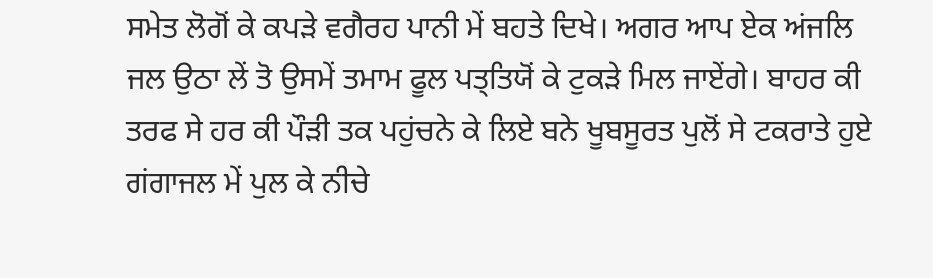ਸਮੇਤ ਲੋਗੋਂ ਕੇ ਕਪਡ਼ੇ ਵਗੈਰਹ ਪਾਨੀ ਮੇਂ ਬਹਤੇ ਦਿਖੇ। ਅਗਰ ਆਪ ਏਕ ਅਂਜਲਿ ਜਲ ਉਠਾ ਲੇਂ ਤੋ ਉਸਮੇਂ ਤਮਾਮ ਫੂਲ ਪਤ੍ਤਿਯੋਂ ਕੇ ਟੁਕਡ਼ੇ ਮਿਲ ਜਾਏਂਗੇ। ਬਾਹਰ ਕੀ ਤਰਫ ਸੇ ਹਰ ਕੀ ਪੌਡ਼ੀ ਤਕ ਪਹੁਂਚਨੇ ਕੇ ਲਿਏ ਬਨੇ ਖੂਬਸੂਰਤ ਪੁਲੋਂ ਸੇ ਟਕਰਾਤੇ ਹੁਏ ਗਂਗਾਜਲ ਮੇਂ ਪੁਲ ਕੇ ਨੀਚੇ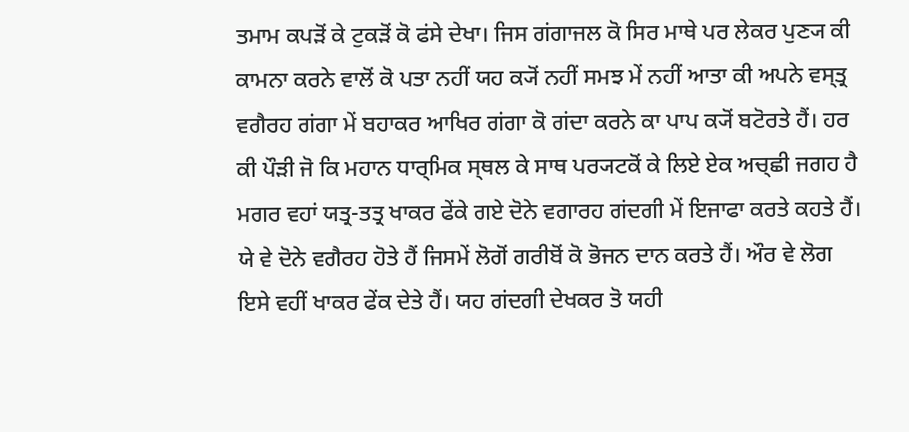ਤਮਾਮ ਕਪਡ਼ੋਂ ਕੇ ਟੁਕਡ਼ੋਂ ਕੋ ਫਂਸੇ ਦੇਖਾ। ਜਿਸ ਗਂਗਾਜਲ ਕੋ ਸਿਰ ਮਾਥੇ ਪਰ ਲੇਕਰ ਪੁਣ੍ਯ ਕੀ ਕਾਮਨਾ ਕਰਨੇ ਵਾਲੋਂ ਕੋ ਪਤਾ ਨਹੀਂ ਯਹ ਕ੍ਯੋਂ ਨਹੀਂ ਸਮਝ ਮੇਂ ਨਹੀਂ ਆਤਾ ਕੀ ਅਪਨੇ ਵਸ੍ਤ੍ਰ ਵਗੈਰਹ ਗਂਗਾ ਮੇਂ ਬਹਾਕਰ ਆਖਿਰ ਗਂਗਾ ਕੋ ਗਂਦਾ ਕਰਨੇ ਕਾ ਪਾਪ ਕ੍ਯੋਂ ਬਟੋਰਤੇ ਹੈਂ। ਹਰ ਕੀ ਪੌਡ਼ੀ ਜੋ ਕਿ ਮਹਾਨ ਧਾਰ੍ਮਿਕ ਸ੍ਥਲ ਕੇ ਸਾਥ ਪਰ੍ਯਟਕੋਂ ਕੇ ਲਿਏ ਏਕ ਅਚ੍ਛੀ ਜਗਹ ਹੈ ਮਗਰ ਵਹਾਂ ਯਤ੍ਰ-ਤਤ੍ਰ ਖਾਕਰ ਫੇਂਕੇ ਗਏ ਦੋਨੇ ਵਗਾਰਹ ਗਂਦਗੀ ਮੇਂ ਇਜਾਫਾ ਕਰਤੇ ਕਹਤੇ ਹੈਂ। ਯੇ ਵੇ ਦੋਨੇ ਵਗੈਰਹ ਹੋਤੇ ਹੈਂ ਜਿਸਮੇਂ ਲੋਗੋਂ ਗਰੀਬੋਂ ਕੋ ਭੋਜਨ ਦਾਨ ਕਰਤੇ ਹੈਂ। ਔਰ ਵੇ ਲੋਗ ਇਸੇ ਵਹੀਂ ਖਾਕਰ ਫੇਂਕ ਦੇਤੇ ਹੈਂ। ਯਹ ਗਂਦਗੀ ਦੇਖਕਰ ਤੋ ਯਹੀ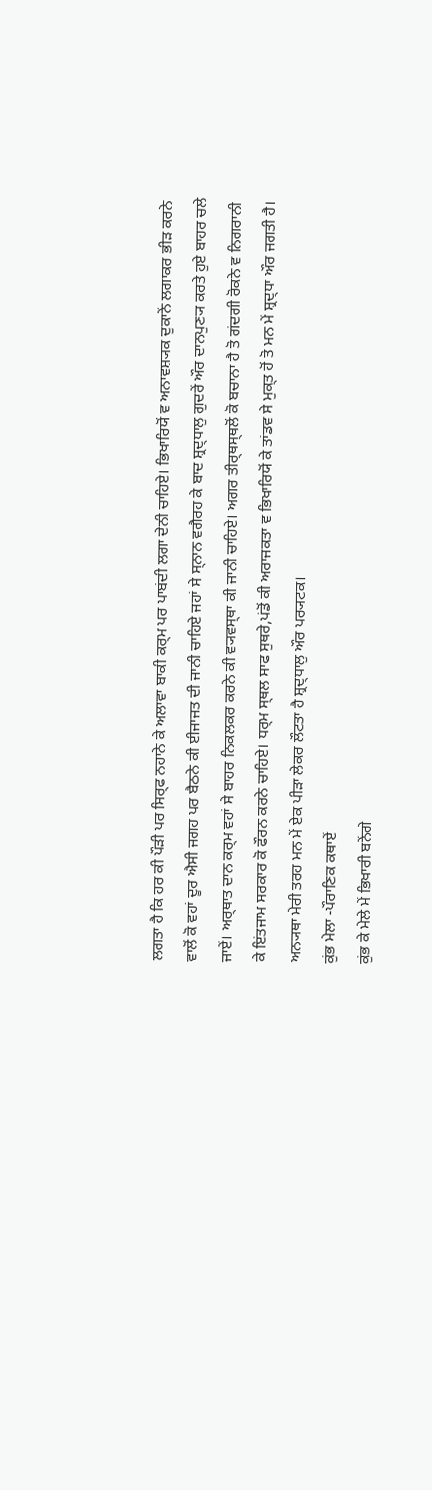ਲਗਤਾ ਹੈ ਕਿ ਹਰ ਕੀ ਪੌਡ਼ੀ ਪਰ ਸਿਰ੍ਫ ਨਹਾਨੇ ਕੇ ਅਲਾਵਾ ਬਾਕੀ ਕਰ੍ਮ ਪਰ ਪਾਬਂਦੀ ਲਗਾ ਦੇਨੀ ਚਾਹਿਏ। ਭਿਖਾਰਿਯੋਂ ਵ ਅਨਾਵਸ਼੍ਯਕ ਦੁਕਾਨੇਂ ਲਗਾਕਰ ਭੀਡ਼ ਕਰਨੇ ਵਾਲੋਂ ਕੋ ਵਹਾਂ ਦੂਰ ਐਸੀ ਜਗਹ ਪਰ ਬੈਠਨੇ ਕੀ ਈਜਾਜਤ ਦੀ ਜਾਨੀ ਚਾਹਿਏ ਜਹਾਂ ਸੇ ਸ੍ਨਾਨ ਵਗੈਰਹ ਕੇ ਬਾਦ ਸ਼੍ਰਦ੍ਧਾਲੁ ਗੁਦਰੇਂ ਔਰ ਦਾਨਪੁਣ੍ਯ ਕਰਤੇ ਹੁਏ ਬਾਹਰ ਚਲੇ ਜਾਏਂ। ਅਰ੍ਥਾਤ ਦਾਨ ਕਰ੍ਮ ਵਹਾਂ ਸੇ ਬਾਹਰ ਨਿਕਲਕਰ ਕਰਨੇ ਕੀ ਵ੍ਯਵਸ੍ਥਾ ਕੀ ਜਾਨੀ ਚਾਹਿਏ। ਅਗਰ ਤੀਰ੍ਥਸ੍ਥਲੋਂ ਕੋ ਬਚਾਨਾ ਹੈ ਤੋ ਗਂਦਗੀ ਰੋਕਨੇ ਵ ਨਿਗਰਾਨੀ ਕੇ ਇਂਤਜਾਮ ਸਰਕਾਰ ਕੋ ਫੌਰਨ ਕਰਨੇ ਚਾਹਿਏ। ਧਰ੍ਮ ਸ੍ਥਲ ਸਾਫ ਸੁਥਰੇ,ਪਂਡੋਂ ਕੀ ਅਰਾਜਕਤਾ ਵ ਭਿਖਾਰਿਯੋਂ ਕੇ ਤਾਂਡਵ ਸੇ ਮੁਕ੍ਤ ਹੋਂ ਤੋ ਮਨ ਮੇਂ ਸ਼੍ਰਦ੍ਧਾ ਔਰ ਜਗਤੀ ਹੈ। ਅਨ੍ਯਥਾ ਮੇਰੀ ਤਰਹ ਮਨ ਮੇਂ ਏਕ ਪੀਡ਼ਾ ਲੇਕਰ ਲੌਟਤਾ ਹੈ ਸ਼੍ਰਦ੍ਧਾਲੁ ਔਰ ਪਰ੍ਯਟਕ।
ਕੁਂਭ ਮੇਲਾ -ਪੌਰਾਣਿਕ ਕਥਾਏਂ
ਕੁਂਭ ਕੇ ਮੇਲੇ ਮੇਂ ਭਿਖਾਰੀ ਬਨੇਂਗੇ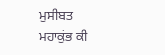ਮੁਸੀਬਤ
ਮਹਾਕੁਂਭ ਕੀ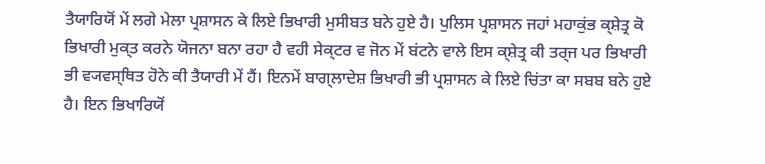ਤੈਯਾਰਿਯੋਂ ਮੇਂ ਲਗੇ ਮੇਲਾ ਪ੍ਰਸ਼ਾਸਨ ਕੇ ਲਿਏ ਭਿਖਾਰੀ ਮੁਸੀਬਤ ਬਨੇ ਹੁਏ ਹੈ। ਪੁਲਿਸ ਪ੍ਰਸ਼ਾਸਨ ਜਹਾਂ ਮਹਾਕੁਂਭ ਕ੍ਸ਼ੇਤ੍ਰ ਕੋ ਭਿਖਾਰੀ ਮੁਕ੍ਤ ਕਰਨੇ ਯੋਜਨਾ ਬਨਾ ਰਹਾ ਹੈ ਵਹੀ ਸੇਕ੍ਟਰ ਵ ਜੋਨ ਮੇਂ ਬਂਟਨੇ ਵਾਲੇ ਇਸ ਕ੍ਸ਼ੇਤ੍ਰ ਕੀ ਤਰ੍ਜ ਪਰ ਭਿਖਾਰੀ ਭੀ ਵ੍ਯਵਸ੍ਥਿਤ ਹੋਨੇ ਕੀ ਤੈਯਾਰੀ ਮੇਂ ਹੈਂ। ਇਨਮੇਂ ਬਾਗ੍ਲਾਦੇਸ਼ ਭਿਖਾਰੀ ਭੀ ਪ੍ਰਸ਼ਾਸਨ ਕੇ ਲਿਏ ਚਿਂਤਾ ਕਾ ਸਬਬ ਬਨੇ ਹੁਏ ਹੈ। ਇਨ ਭਿਖਾਰਿਯੋਂ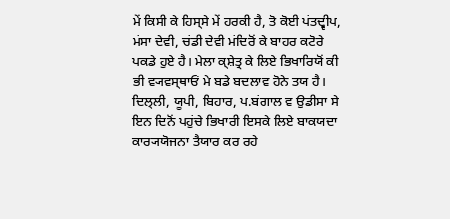ਮੇਂ ਕਿਸੀ ਕੇ ਹਿਸ੍ਸੇ ਮੇਂ ਹਰਕੀ ਹੈ, ਤੋ ਕੋਈ ਪਂਤਦ੍ਵੀਪ, ਮਂਸਾ ਦੇਵੀ, ਚਂਡੀ ਦੇਵੀ ਮਂਦਿਰੋਂ ਕੇ ਬਾਹਰ ਕਟੋਰੇ ਪਕਡੇ ਹੁਏ ਹੈ। ਮੇਲਾ ਕ੍ਸ਼ੇਤ੍ਰ ਕੇ ਲਿਏ ਭਿਖਾਰਿਯੋਂ ਕੀ ਭੀ ਵ੍ਯਵਸ੍ਥਾਓਂ ਮੇ ਬਡੇ ਬਦਲਾਵ ਹੋਨੇ ਤਯ ਹੈ। ਦਿਲ੍ਲੀ, ਯੂਪੀ, ਬਿਹਾਰ, ਪ.ਬਂਗਾਲ ਵ ਉਡੀਸਾ ਸੇ ਇਨ ਦਿਨੋਂ ਪਹੁਂਚੇ ਭਿਖਾਰੀ ਇਸਕੇ ਲਿਏ ਬਾਕਯਦਾ ਕਾਰ੍ਯਯੋਜਨਾ ਤੈਯਾਰ ਕਰ ਰਹੇ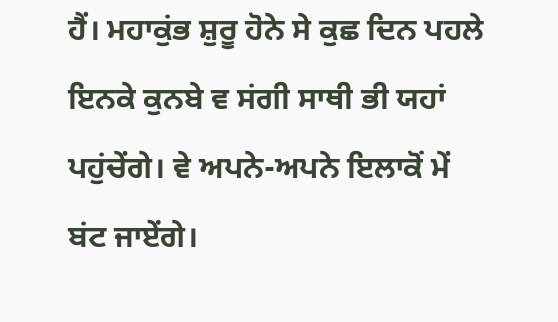ਹੈਂ। ਮਹਾਕੁਂਭ ਸ਼ੁਰੂ ਹੋਨੇ ਸੇ ਕੁਛ ਦਿਨ ਪਹਲੇ ਇਨਕੇ ਕੁਨਬੇ ਵ ਸਂਗੀ ਸਾਥੀ ਭੀ ਯਹਾਂ ਪਹੁਂਚੇਂਗੇ। ਵੇ ਅਪਨੇ-ਅਪਨੇ ਇਲਾਕੋਂ ਮੇਂ ਬਂਟ ਜਾਏਂਗੇ।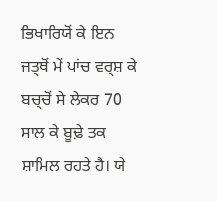ਭਿਖਾਰਿਯੋਂ ਕੇ ਇਨ ਜਤ੍ਥੋਂ ਮੇਂ ਪਾਂਚ ਵਰ੍ਸ਼ ਕੇ ਬਚ੍ਚੋਂ ਸੇ ਲੇਕਰ 70 ਸਾਲ ਕੇ ਬੂਢ਼ੇ ਤਕ ਸ਼ਾਮਿਲ ਰਹਤੇ ਹੈ। ਯੇ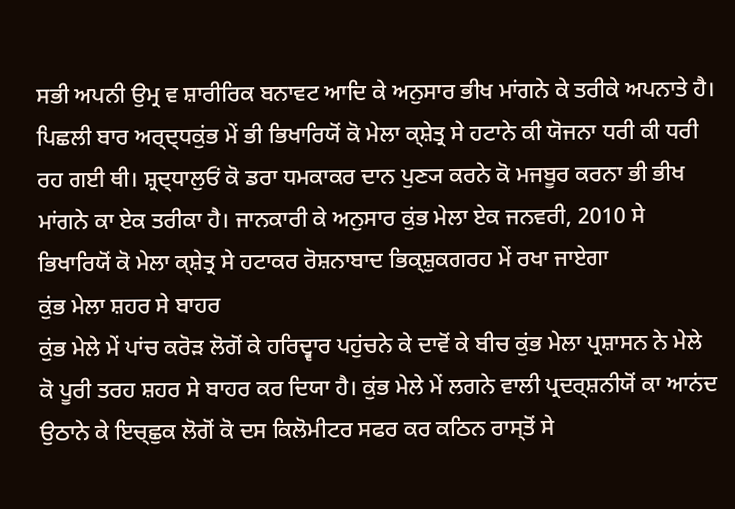ਸਭੀ ਅਪਨੀ ਉਮ੍ਰ ਵ ਸ਼ਾਰੀਰਿਕ ਬਨਾਵਟ ਆਦਿ ਕੇ ਅਨੁਸਾਰ ਭੀਖ ਮਾਂਗਨੇ ਕੇ ਤਰੀਕੇ ਅਪਨਾਤੇ ਹੈ। ਪਿਛਲੀ ਬਾਰ ਅਰ੍ਦ੍ਧਕੁਂਭ ਮੇਂ ਭੀ ਭਿਖਾਰਿਯੋਂ ਕੋ ਮੇਲਾ ਕ੍ਸ਼ੇਤ੍ਰ ਸੇ ਹਟਾਨੇ ਕੀ ਯੋਜਨਾ ਧਰੀ ਕੀ ਧਰੀ ਰਹ ਗਈ ਥੀ। ਸ਼੍ਰਦ੍ਧਾਲੁਓਂ ਕੋ ਡਰਾ ਧਮਕਾਕਰ ਦਾਨ ਪੁਣ੍ਯ ਕਰਨੇ ਕੋ ਮਜਬੂਰ ਕਰਨਾ ਭੀ ਭੀਖ ਮਾਂਗਨੇ ਕਾ ਏਕ ਤਰੀਕਾ ਹੈ। ਜਾਨਕਾਰੀ ਕੇ ਅਨੁਸਾਰ ਕੁਂਭ ਮੇਲਾ ਏਕ ਜਨਵਰੀ, 2010 ਸੇ ਭਿਖਾਰਿਯੋਂ ਕੋ ਮੇਲਾ ਕ੍ਸ਼ੇਤ੍ਰ ਸੇ ਹਟਾਕਰ ਰੋਸ਼ਨਾਬਾਦ ਭਿਕ੍ਸ਼ੁਕਗਰਹ ਮੇਂ ਰਖਾ ਜਾਏਗਾ
ਕੁਂਭ ਮੇਲਾ ਸ਼ਹਰ ਸੇ ਬਾਹਰ
ਕੁਂਭ ਮੇਲੇ ਮੇਂ ਪਾਂਚ ਕਰੋਡ਼ ਲੋਗੋਂ ਕੇ ਹਰਿਦ੍ਵਾਰ ਪਹੁਂਚਨੇ ਕੇ ਦਾਵੋਂ ਕੇ ਬੀਚ ਕੁਂਭ ਮੇਲਾ ਪ੍ਰਸ਼ਾਸਨ ਨੇ ਮੇਲੇ ਕੋ ਪੂਰੀ ਤਰਹ ਸ਼ਹਰ ਸੇ ਬਾਹਰ ਕਰ ਦਿਯਾ ਹੈ। ਕੁਂਭ ਮੇਲੇ ਮੇਂ ਲਗਨੇ ਵਾਲੀ ਪ੍ਰਦਰ੍ਸ਼ਨੀਯੋਂ ਕਾ ਆਨਂਦ ਉਠਾਨੇ ਕੇ ਇਚ੍ਛੁਕ ਲੋਗੋਂ ਕੋ ਦਸ ਕਿਲੋਮੀਟਰ ਸਫਰ ਕਰ ਕਠਿਨ ਰਾਸ੍ਤੋਂ ਸੇ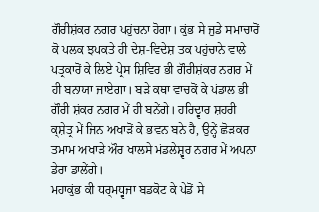ਗੌਰੀਸ਼ਂਕਰ ਨਗਰ ਪਹੁਂਚਨਾ ਹੋਗਾ। ਕੁਂਭ ਸੇ ਜੁਡੇ ਸਮਾਚਾਰੋਂ ਕੋ ਪਲਕ ਝਪਕਤੇ ਹੀ ਦੇਸ਼-ਵਿਦੇਸ਼ ਤਕ ਪਹੁਂਚਾਨੇ ਵਾਲੇ ਪਤ੍ਰਕਾਰੋਂ ਕੇ ਲਿਏ ਪ੍ਰੇਸ ਸ਼ਿਵਿਰ ਭੀ ਗੌਰੀਸ਼ਂਕਰ ਨਗਰ ਮੇਂ ਹੀ ਬਨਾਯਾ ਜਾਏਗਾ। ਬਡ਼ੇ ਕਥਾ ਵਾਚਕੋਂ ਕੇ ਪਂਡਾਲ ਭੀ ਗੌਰੀ ਸ਼ਂਕਰ ਨਗਰ ਮੇਂ ਹੀ ਬਨੇਂਗੇ। ਹਰਿਦ੍ਵਾਰ ਸ਼ਹਰੀ ਕ੍ਸ਼ੇਤ੍ਰ ਮੇਂ ਜਿਨ ਅਖਾਡ਼ੋਂ ਕੇ ਭਵਨ ਬਨੇ ਹੈ, ਉਨ੍ਹੇਂ ਛੋਡ਼ਕਰ ਤਮਾਮ ਅਖਾਡ਼ੇ ਔਰ ਖਾਲਸੇ ਮਂਡਲੇਸ਼੍ਵਰ ਨਗਰ ਮੇਂ ਅਪਨਾ ਡੇਰਾ ਡਾਲੇਂਗੇ।
ਮਹਾਕੁਂਭ ਕੀ ਧਰ੍ਮਧ੍ਵਜਾ ਬਡਕੋਟ ਕੇ ਪੇਡੋਂ ਸੇ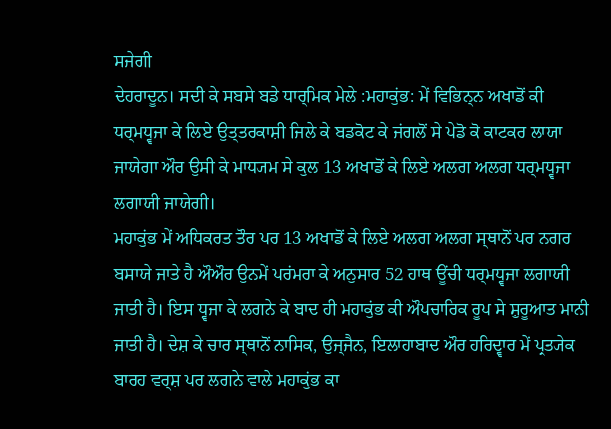ਸਜੇਗੀ
ਦੇਹਰਾਦੂਨ। ਸਦੀ ਕੇ ਸਬਸੇ ਬਡੇ ਧਾਰ੍ਮਿਕ ਮੇਲੇ :ਮਹਾਕੁਂਭ: ਮੇਂ ਵਿਭਿਨ੍ਨ ਅਖਾਡੋਂ ਕੀ ਧਰ੍ਮਧ੍ਵਜਾ ਕੇ ਲਿਏ ਉਤ੍ਤਰਕਾਸ਼ੀ ਜਿਲੇ ਕੇ ਬਡਕੋਟ ਕੇ ਜਂਗਲੋਂ ਸੇ ਪੇਡੋ ਕੋ ਕਾਟਕਰ ਲਾਯਾ ਜਾਯੇਗਾ ਔਰ ਉਸੀ ਕੇ ਮਾਧ੍ਯਮ ਸੇ ਕੁਲ 13 ਅਖਾਡੋਂ ਕੇ ਲਿਏ ਅਲਗ ਅਲਗ ਧਰ੍ਮਧ੍ਵਜਾ ਲਗਾਯੀ ਜਾਯੇਗੀ।
ਮਹਾਕੁਂਭ ਮੇਂ ਅਧਿਕਰਤ ਤੌਰ ਪਰ 13 ਅਖਾਡੋਂ ਕੇ ਲਿਏ ਅਲਗ ਅਲਗ ਸ੍ਥਾਨੋਂ ਪਰ ਨਗਰ ਬਸਾਯੇ ਜਾਤੇ ਹੈ ਔਔਰ ਉਨਮੇਂ ਪਰਂਮਰਾ ਕੇ ਅਨੁਸਾਰ 52 ਹਾਥ ਊਂਚੀ ਧਰ੍ਮਧ੍ਵਜਾ ਲਗਾਯੀ ਜਾਤੀ ਹੈ। ਇਸ ਧ੍ਵਜਾ ਕੇ ਲਗਨੇ ਕੇ ਬਾਦ ਹੀ ਮਹਾਕੁਂਭ ਕੀ ਔਪਚਾਰਿਕ ਰੂਪ ਸੇ ਸ਼ੁਰੂਆਤ ਮਾਨੀ ਜਾਤੀ ਹੈ। ਦੇਸ਼ ਕੇ ਚਾਰ ਸ੍ਥਾਨੋਂ ਨਾਸਿਕ, ਉਜ੍ਜੈਨ, ਇਲਾਹਾਬਾਦ ਔਰ ਹਰਿਦ੍ਵਾਰ ਮੇਂ ਪ੍ਰਤ੍ਯੇਕ ਬਾਰਹ ਵਰ੍ਸ਼ ਪਰ ਲਗਨੇ ਵਾਲੇ ਮਹਾਕੁਂਭ ਕਾ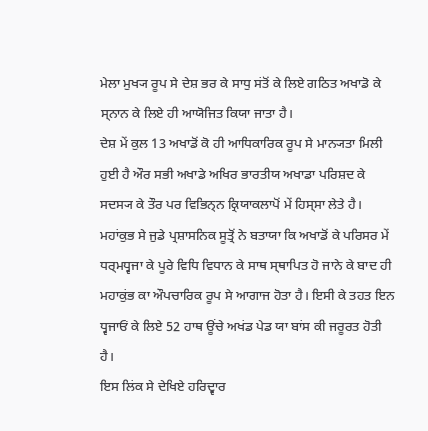ਮੇਲਾ ਮੁਖ੍ਯ ਰੂਪ ਸੇ ਦੇਸ਼ ਭਰ ਕੇ ਸਾਧੁ ਸਂਤੋਂ ਕੇ ਲਿਏ ਗਠਿਤ ਅਖਾਡੋ ਕੇ ਸ੍ਨਾਨ ਕੇ ਲਿਏ ਹੀ ਆਯੋਜਿਤ ਕਿਯਾ ਜਾਤਾ ਹੈ।
ਦੇਸ਼ ਮੇਂ ਕੁਲ 13 ਅਖਾਡੋਂ ਕੋ ਹੀ ਆਧਿਕਾਰਿਕ ਰੂਪ ਸੇ ਮਾਨ੍ਯਤਾ ਮਿਲੀ ਹੁਈ ਹੈ ਔਰ ਸਭੀ ਅਖਾਡੇ ਅਖਿਰ ਭਾਰਤੀਯ ਅਖਾਡਾ ਪਰਿਸ਼ਦ ਕੇ ਸਦਸ੍ਯ ਕੇ ਤੌਰ ਪਰ ਵਿਭਿਨ੍ਨ ਕ੍ਰਿਯਾਕਲਾਪੋਂ ਮੇਂ ਹਿਸ੍ਸਾ ਲੇਤੇ ਹੈ। ਮਹਾਂਕੁਭ ਸੇ ਜੁਡੇ ਪ੍ਰਸ਼ਾਸਨਿਕ ਸੂਤ੍ਰੋਂ ਨੇ ਬਤਾਯਾ ਕਿ ਅਖਾਡੋਂ ਕੇ ਪਰਿਸਰ ਮੇਂ ਧਰ੍ਮਧ੍ਵਜਾ ਕੇ ਪੂਰੇ ਵਿਧਿ ਵਿਧਾਨ ਕੇ ਸਾਥ ਸ੍ਥਾਪਿਤ ਹੋ ਜਾਨੇ ਕੇ ਬਾਦ ਹੀ ਮਹਾਕੁਂਭ ਕਾ ਔਪਚਾਰਿਕ ਰੂਪ ਸੇ ਆਗਾਜ ਹੋਤਾ ਹੈ। ਇਸੀ ਕੇ ਤਹਤ ਇਨ ਧ੍ਵਜਾਓਂ ਕੇ ਲਿਏ 52 ਹਾਥ ਊਂਚੇ ਅਖਂਡ ਪੇਡ ਯਾ ਬਾਂਸ ਕੀ ਜਰੂਰਤ ਹੋਤੀ ਹੈ।
ਇਸ ਲਿਂਕ ਸੇ ਦੇਖਿਏ ਹਰਿਦ੍ਵਾਰ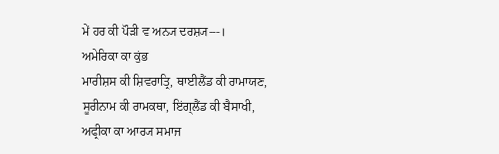ਮੇਂ ਹਰ ਕੀ ਪੌਡ਼ੀ ਵ ਅਨ੍ਯ ਦਰਸ਼੍ਯ---।
ਅਮੇਰਿਕਾ ਕਾ ਕੁਂਭ
ਮਾਰੀਸ਼ਸ ਕੀ ਸ਼ਿਵਰਾਤ੍ਰਿ, ਥਾਈਲੈਂਡ ਕੀ ਰਾਮਾਯਣ, ਸੂਰੀਨਾਮ ਕੀ ਰਾਮਕਥਾ, ਇਂਗ੍ਲੈਂਡ ਕੀ ਬੈਸਾਖੀ, ਅਫ੍ਰੀਕਾ ਕਾ ਆਰ੍ਯ ਸਮਾਜ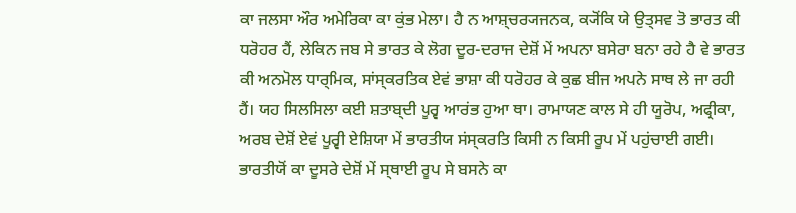ਕਾ ਜਲਸਾ ਔਰ ਅਮੇਰਿਕਾ ਕਾ ਕੁਂਭ ਮੇਲਾ। ਹੈ ਨ ਆਸ਼੍ਚਰ੍ਯਜਨਕ, ਕ੍ਯੋਂਕਿ ਯੇ ਉਤ੍ਸਵ ਤੋ ਭਾਰਤ ਕੀ ਧਰੋਹਰ ਹੈਂ, ਲੇਕਿਨ ਜਬ ਸੇ ਭਾਰਤ ਕੇ ਲੋਗ ਦੂਰ-ਦਰਾਜ ਦੇਸ਼ੋਂ ਮੇਂ ਅਪਨਾ ਬਸੇਰਾ ਬਨਾ ਰਹੇ ਹੈ ਵੇ ਭਾਰਤ ਕੀ ਅਨਮੋਲ ਧਾਰ੍ਮਿਕ, ਸਾਂਸ੍ਕਰਤਿਕ ਏਵਂ ਭਾਸ਼ਾ ਕੀ ਧਰੋਹਰ ਕੇ ਕੁਛ ਬੀਜ ਅਪਨੇ ਸਾਥ ਲੇ ਜਾ ਰਹੀ ਹੈਂ। ਯਹ ਸਿਲਸਿਲਾ ਕਈ ਸ਼ਤਾਬ੍ਦੀ ਪੂਰ੍ਵ ਆਰਂਭ ਹੁਆ ਥਾ। ਰਾਮਾਯਣ ਕਾਲ ਸੇ ਹੀ ਯੂਰੋਪ, ਅਫ੍ਰੀਕਾ, ਅਰਬ ਦੇਸ਼ੋਂ ਏਵਂ ਪੂਰ੍ਵੀ ਏਸ਼ਿਯਾ ਮੇਂ ਭਾਰਤੀਯ ਸਂਸ੍ਕਰਤਿ ਕਿਸੀ ਨ ਕਿਸੀ ਰੂਪ ਮੇਂ ਪਹੁਂਚਾਈ ਗਈ। ਭਾਰਤੀਯੋਂ ਕਾ ਦੂਸਰੇ ਦੇਸ਼ੋਂ ਮੇਂ ਸ੍ਥਾਈ ਰੂਪ ਸੇ ਬਸਨੇ ਕਾ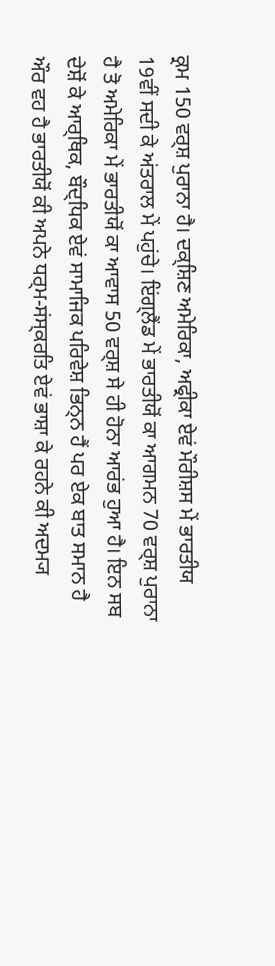ਕ੍ਰਮ 150 ਵਰ੍ਸ਼ ਪੁਰਾਨਾ ਹੈ। ਦਕ੍ਸ਼ਿਣ ਅਮੇਰਿਕਾ, ਅਫ੍ਰੀਕਾ ਏਵਂ ਮੌਰੀਸ਼ਸ ਮੇਂ ਭਾਰਤੀਯ 19ਵੀਂ ਸਦੀ ਕੇ ਅਂਤਰਾਲ ਮੇਂ ਪਹੁਂਚੇ। ਇਂਗ੍ਲੈਂਡ ਮੇਂ ਭਾਰਤੀਯੋਂ ਕਾ ਆਗਮਨ 70 ਵਰ੍ਸ਼ ਪੁਰਾਨਾ ਹੈ ਤੋ ਅਮੇਰਿਕਾ ਮੇਂ ਭਾਰਤੀਯੋਂ ਕਾ ਆਵਾਸ 50 ਵਰ੍ਸ਼ ਸੇ ਹੀ ਹੋਨਾ ਆਰਂਭ ਹੁਆ ਹੈ। ਇਨ ਸਬ ਦੇਸ਼ੋਂ ਕੇ ਆਰ੍ਥਿਕ, ਬੌਦ੍ਧਿਕ ਏਵਂ ਸਾਮਾਜਿਕ ਪਰਿਵੇਸ਼ ਭਿਨ੍ਨ ਹੈਂ ਪਰ ਏਕ ਬਾਤ ਸਮਾਨ ਹੈ ਔਰ ਵਹ ਹੈ ਭਾਰਤੀਯੋਂ ਕੀ ਅਪਨੇ ਧਰ੍ਮ-ਸਂਸ੍ਕਰਤਿ ਏਵਂ ਭਾਸ਼ਾ ਕੇ ਰਹਨੇ ਕੀ ਅਦਮ੍ਯ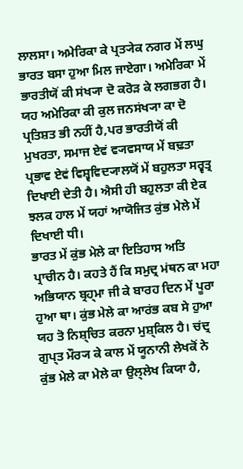ਲਾਲਸਾ। ਅਮੇਰਿਕਾ ਕੇ ਪ੍ਰਤ੍ਯੇਕ ਨਗਰ ਮੇਂ ਲਘੁ ਭਾਰਤ ਬਸਾ ਹੁਆ ਮਿਲ ਜਾਏਗਾ। ਅਮੇਰਿਕਾ ਮੇਂ ਭਾਰਤੀਯੋਂ ਕੀ ਸਂਖ੍ਯਾ ਦੋ ਕਰੋੜ ਕੇ ਲਗਭਗ ਹੈ। ਯਹ ਅਮੇਰਿਕਾ ਕੀ ਕੁਲ ਜਨਸਂਖ੍ਯਾ ਕਾ ਦੋ ਪ੍ਰਤਿਸ਼ਤ ਭੀ ਨਹੀਂ ਹੈ,ਪਰ ਭਾਰਤੀਯੋਂ ਕੀ ਮੁਖਰਤਾ, ਸਮਾਜ ਏਵਂ ਵ੍ਯਵਸਾਯ ਮੇਂ ਬਢ਼ਤਾ ਪ੍ਰਭਾਵ ਏਵਂ ਵਿਸ਼੍ਵਵਿਦ੍ਯਾਲਯੋਂ ਮੇਂ ਬਹੁਲਤਾ ਸਰ੍ਵਤ੍ਰ ਦਿਖਾਈ ਦੇਤੀ ਹੈ। ਐਸੀ ਹੀ ਬਹੁਲਤਾ ਕੀ ਏਕ ਝਲਕ ਹਾਲ ਮੇਂ ਯਹਾਂ ਆਯੋਜਿਤ ਕੁਂਭ ਮੇਲੇ ਮੇਂ ਦਿਖਾਈ ਧੀ।
ਭਾਰਤ ਮੇਂ ਕੁਂਭ ਮੇਲੇ ਕਾ ਇਤਿਹਾਸ ਅਤਿ ਪ੍ਰਾਚੀਨ ਹੈ। ਕਹਤੇ ਹੈਂ ਕਿ ਸਮੁਦ੍ਰ ਮਂਥਨ ਕਾ ਮਹਾ ਅਭਿਯਾਨ ਬ੍ਰਹ੍ਮਾ ਜੀ ਕੇ ਬਾਰਹ ਦਿਨ ਮੇਂ ਪੂਰਾ ਹੁਆ ਥਾ। ਕੁਂਭ ਮੇਲੇ ਕਾ ਆਰਂਭ ਕਬ ਸੇ ਹੁਆ ਯਹ ਤੋ ਨਿਸ਼੍ਚਿਤ ਕਰਨਾ ਮੁਸ਼੍ਕਿਲ ਹੈ। ਚਂਦ੍ਰ ਗੁਪ੍ਤ ਮੌਰ੍ਯ ਕੇ ਕਾਲ ਮੇਂ ਯੂਨਾਨੀ ਲੇਖਕੋਂ ਨੇ ਕੁਂਭ ਮੇਲੇ ਕਾ ਮੇਲੇ ਕਾ ਉਲ੍ਲੇਖ ਕਿਯਾ ਹੈ,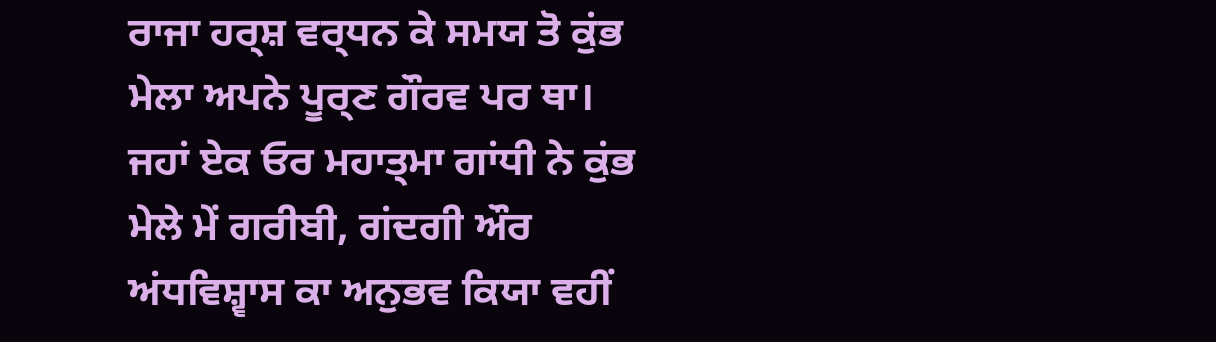ਰਾਜਾ ਹਰ੍ਸ਼ ਵਰ੍ਧਨ ਕੇ ਸਮਯ ਤੋ ਕੁਂਭ ਮੇਲਾ ਅਪਨੇ ਪੂਰ੍ਣ ਗੌਰਵ ਪਰ ਥਾ। ਜਹਾਂ ਏਕ ਓਰ ਮਹਾਤ੍ਮਾ ਗਾਂਧੀ ਨੇ ਕੁਂਭ ਮੇਲੇ ਮੇਂ ਗਰੀਬੀ, ਗਂਦਗੀ ਔਰ ਅਂਧਵਿਸ਼੍ਵਾਸ ਕਾ ਅਨੁਭਵ ਕਿਯਾ ਵਹੀਂ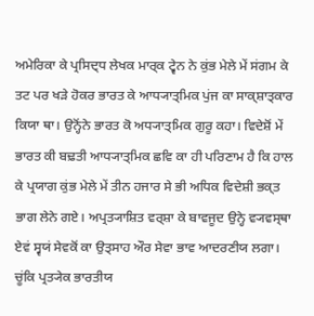ਅਮੇਰਿਕਾ ਕੇ ਪ੍ਰਸਿਦ੍ਧ ਲੇਖਕ ਮਾਰ੍ਕ ਟ੍ਵੇਨ ਨੇ ਕੁਂਭ ਮੇਲੇ ਮੇਂ ਸਂਗਮ ਕੇ ਤਟ ਪਰ ਖੜੇ ਹੋਕਰ ਭਾਰਤ ਕੇ ਆਧ੍ਯਾਤ੍ਮਿਕ ਪੁਂਜ ਕਾ ਸਾਕ੍ਸ਼ਾਤ੍ਕਾਰ ਕਿਯਾ ਥਾ। ਉਨ੍ਹੋਂਨੇ ਭਾਰਤ ਕੋ ਅਧ੍ਯਾਤ੍ਮਿਕ ਗੁਰੂ ਕਹਾ। ਵਿਦੇਸ਼ੋਂ ਮੇਂ ਭਾਰਤ ਕੀ ਬਢ਼ਤੀ ਆਧ੍ਯਾਤ੍ਮਿਕ ਛਵਿ ਕਾ ਹੀ ਪਰਿਣਾਮ ਹੈ ਕਿ ਹਾਲ ਕੇ ਪ੍ਰਯਾਗ ਕੁਂਭ ਮੇਲੇ ਮੇਂ ਤੀਨ ਹਜਾਰ ਸੇ ਭੀ ਅਧਿਕ ਵਿਦੇਸ਼ੀ ਭਕ੍ਤ ਭਾਗ ਲੇਨੇ ਗਏ। ਅਪ੍ਰਤ੍ਯਾਸ਼ਿਤ ਵਰ੍ਸ਼ਾ ਕੇ ਬਾਵਜੂਦ ਉਨ੍ਹੇ ਵ੍ਯਵਸ੍ਥਾ ਏਵਂ ਸ੍ਵਯਂ ਸੇਵਕੋਂ ਕਾ ਉਤ੍ਸਾਹ ਔਰ ਸੇਵਾ ਭਾਵ ਆਦਰਣੀਯ ਲਗਾ। ਚੂਂਕਿ ਪ੍ਰਤ੍ਯੇਕ ਭਾਰਤੀਯ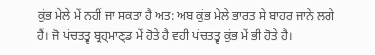ਕੁਂਭ ਮੇਲੇ ਮੇਂ ਨਹੀਂ ਜਾ ਸਕਤਾ ਹੈ ਅਤ: ਅਬ ਕੁਂਭ ਮੇਲੇ ਭਾਰਤ ਸੇ ਬਾਹਰ ਜਾਨੇ ਲਗੇ ਹੈਂ। ਜੋ ਪਂਚਤਤ੍ਵ ਬ੍ਰਹ੍ਮਾਣ੍ਡ ਮੇਂ ਹੋਤੇ ਹੈ ਵਹੀ ਪਂਚਤਤ੍ਵ ਕੁਂਭ ਮੇਂ ਭੀ ਹੋਤੇ ਹੈ।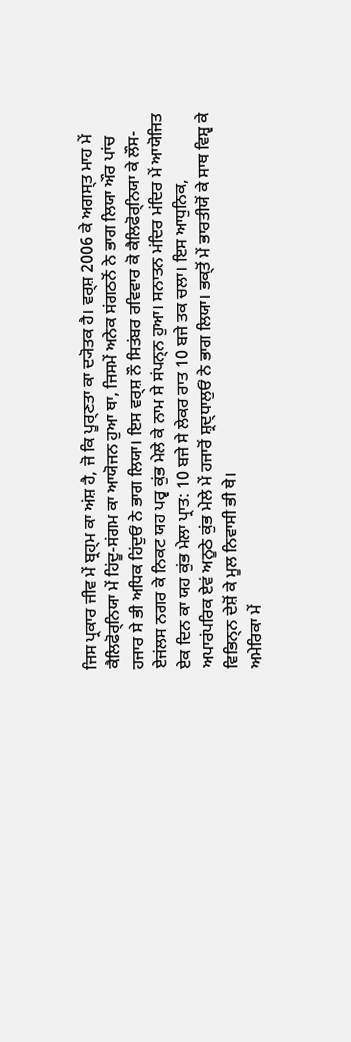ਜਿਸ ਪ੍ਰਕਾਰ ਜੀਵ ਮੇਂ ਬ੍ਰਹ੍ਮ ਕਾ ਅਂਸ਼ ਹੈ, ਜੋ ਕਿ ਪੂਰ੍ਣਤਾ ਕਾ ਦ੍ਯੋਤਕ ਹੈ। ਵਰ੍ਸ਼ 2006 ਕੇ ਅਗਸ੍ਤ ਮਾਹ ਮੇਂ ਕੈਲਿਫੋਰ੍ਨਿਯਾ ਮੇਂ ਹਿਂਦੂ-ਸਂਗਮ ਕਾ ਆਯੋਜਨ ਹੁਆ ਥਾ, ਜਿਸਮੇਂ ਅਨੇਕ ਸਂਗਠਨੋਂ ਨੇ ਭਾਗ ਲਿਯਾ ਔਰ ਪਾਂਚ ਹਜਾਰ ਸੇ ਭੀ ਅਧਿਕ ਹਿਂਦੁਓਂ ਨੇ ਭਾਗ ਲਿਯਾ। ਇਸ ਵਰ੍ਸ਼ ਨੌ ਸਿਤਂਬਰ ਰਵਿਵਾਰ ਕੋ ਕੈਲਿਫੋਰ੍ਨਿਯਾ ਕੇ ਲੌਸ-ਏਜਂਲਸ ਨਗਰ ਕੇ ਨਿਕਟ ਯਹ ਪਰ੍ਵ ਕੁਂਭ ਮੇਲੇ ਕੇ ਨਾਮ ਸੇ ਸਂਪਨ੍ਨ ਹੁਆ। ਸਨਾਤਨ ਮਂਦਿਰ ਮਂਦਿਰ ਮੇਂ ਆਯੋਜਿਤ ਏਕ ਦਿਨ ਕਾ ਯਹ ਕੁਂਭ ਮੇਲਾ ਪ੍ਰਾਤ: 10 ਬਜੇ ਸੇ ਲੇਕਰ ਰਾਤ 10 ਬਜੇ ਤਕ ਚਲਾ। ਇਸ ਆਧੁਨਿਕ, ਅਪਾਰਂਪਰਿਕ ਏਵਂ ਅਨੂਠੇ ਕੁਂਭ ਮੇਲੇ ਮੇਂ ਹਜਾਰੋਂ ਸ਼੍ਰਦ੍ਧਾਲੁਓਂ ਨੇ ਭਾਗ ਲਿਯਾ। ਭਕ੍ਤੋਂ ਮੇਂ ਭਾਰਤੀਯੋਂ ਕੇ ਸਾਥ ਵਿਸ਼੍ਵ ਕੇ ਵਿਭਿਨ੍ਨ ਦੇਸ਼ੋਂ ਕੇ ਮੂਲ ਨਿਵਾਸੀ ਭੀ ਥੇ।
ਅਮੇਰਿਕਾ ਮੇਂ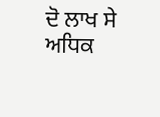ਦੋ ਲਾਖ ਸੇ ਅਧਿਕ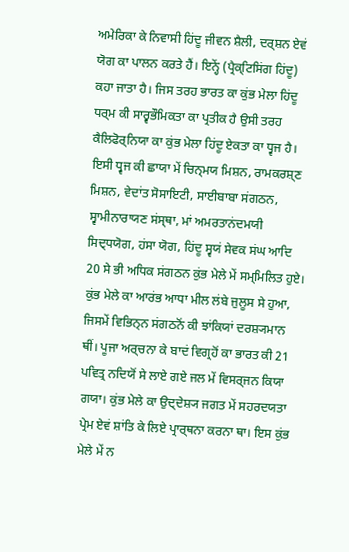ਅਮੇਰਿਕਾ ਕੇ ਨਿਵਾਸੀ ਹਿਂਦੂ ਜੀਵਨ ਸ਼ੈਲੀ, ਦਰ੍ਸ਼ਨ ਏਵਂ ਯੋਗ ਕਾ ਪਾਲਨ ਕਰਤੇ ਹੈਂ। ਇਨ੍ਹੇਂ (ਪ੍ਰੈਕ੍ਟਿਸਿਂਗ ਹਿਂਦੂ) ਕਹਾ ਜਾਤਾ ਹੈ। ਜਿਸ ਤਰਹ ਭਾਰਤ ਕਾ ਕੁਂਭ ਮੇਲਾ ਹਿਂਦੂ ਧਰ੍ਮ ਕੀ ਸਾਰ੍ਵਭੌਮਿਕਤਾ ਕਾ ਪ੍ਰਤੀਕ ਹੈ ਉਸੀ ਤਰਹ ਕੈਲਿਫੋਰ੍ਨਿਯਾ ਕਾ ਕੁਂਭ ਮੇਲਾ ਹਿਂਦੂ ਏਕਤਾ ਕਾ ਧ੍ਵਜ ਹੈ। ਇਸੀ ਧ੍ਵਜ ਕੀ ਛਾਯਾ ਮੇਂ ਚਿਨ੍ਮਯ ਮਿਸ਼ਨ, ਰਾਮਕਰਸ਼੍ਣ ਮਿਸ਼ਨ, ਵੇਦਾਂਤ ਸੋਸਾਇਟੀ, ਸਾਈਬਾਬਾ ਸਂਗਠਨ, ਸ੍ਵਾਮੀਨਾਰਾਯਣ ਸਂਸ੍ਥਾ, ਮਾਂ ਅਮਰਤਾਨਂਦਮਯੀ ਸਿਦ੍ਧਯੋਗ, ਹਂਸਾ ਯੋਗ, ਹਿਂਦੂ ਸ੍ਵਯਂ ਸੇਵਕ ਸਂਘ ਆਦਿ 20 ਸੇ ਭੀ ਅਧਿਕ ਸਂਗਠਨ ਕੁਂਭ ਮੇਲੇ ਮੇਂ ਸਮ੍ਮਿਲਿਤ ਹੁਏ। ਕੁਂਭ ਮੇਲੇ ਕਾ ਆਰਂਭ ਆਧਾ ਮੀਲ ਲਂਬੇ ਜੁਲੂਸ ਸੇ ਹੁਆ, ਜਿਸਮੇਂ ਵਿਭਿਨ੍ਨ ਸਂਗਠਨੋਂ ਕੀ ਝਾਂਕਿਯਾਂ ਦਰਸ਼੍ਯਮਾਨ ਥੀਂ। ਪੂਜਾ ਅਰ੍ਚਨਾ ਕੇ ਬਾਦਂ ਵਿਗ੍ਰਹੋਂ ਕਾ ਭਾਰਤ ਕੀ 21 ਪਵਿਤ੍ਰ ਨਦਿਯੋਂ ਸੇ ਲਾਏ ਗਏ ਜਲ ਮੇਂ ਵਿਸਰ੍ਜਨ ਕਿਯਾ ਗਯਾ। ਕੁਂਭ ਮੇਲੇ ਕਾ ਉਦ੍ਦੇਸ਼੍ਯ ਜਗਤ ਮੇਂ ਸਹਰਦਯਤਾ ਪ੍ਰੇਮ ਏਵਂ ਸ਼ਾਂਤਿ ਕੇ ਲਿਏ ਪ੍ਰਾਰ੍ਥਨਾ ਕਰਨਾ ਥਾ। ਇਸ ਕੁਂਭ ਮੇਲੇ ਮੇਂ ਨ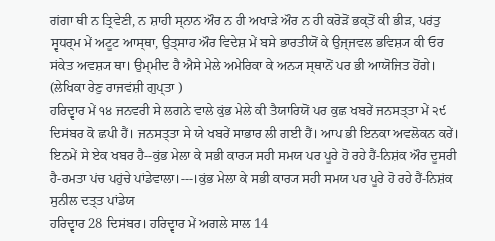ਗਂਗਾ ਥੀ ਨ ਤ੍ਰਿਵੇਣੀ, ਨ ਸ਼ਾਹੀ ਸ੍ਨਾਨ ਔਰ ਨ ਹੀ ਅਖਾੜੇ ਔਰ ਨ ਹੀ ਕਰੋੜੋਂ ਭਕ੍ਤੋਂ ਕੀ ਭੀੜ, ਪਰਂਤੁ ਸ੍ਵਧਰ੍ਮ ਮੇਂ ਅਟੂਟ ਆਸ੍ਥਾ, ਉਤ੍ਸਾਹ ਔਰ ਵਿਦੇਸ਼ ਮੇਂ ਬਸੇ ਭਾਰਤੀਯੋਂ ਕੇ ਉਜ੍ਜਵਲ ਭਵਿਸ਼੍ਯ ਕੀ ਓਰ ਸਂਕੇਤ ਅਵਸ਼੍ਯ ਥਾ। ਉਮ੍ਮੀਦ ਹੈ ਐਸੇ ਮੇਲੇ ਅਮੇਰਿਕਾ ਕੇ ਅਨ੍ਯ ਸ੍ਥਾਨੋਂ ਪਰ ਭੀ ਆਯੋਜਿਤ ਹੋਂਗੇ। (ਲੇਖਿਕਾ ਰੇਣੁ ਰਾਜਵਂਸ਼ੀ ਗੁਪ੍ਤਾ )
ਹਰਿਦ੍ਵਾਰ ਮੇਂ ੧੪ ਜਨਵਰੀ ਸੇ ਲਗਨੇ ਵਾਲੇ ਕੁਂਭ ਮੇਲੇ ਕੀ ਤੈਯਾਰਿਯੋਂ ਪਰ ਕੁਛ ਖਬਰੇਂ ਜਨਸਤ੍ਤਾ ਮੇਂ ੨੯ ਦਿਸਂਬਰ ਕੋ ਛਪੀ ਹੈਂ। ਜਨਸਤ੍ਤਾ ਸੇ ਯੇ ਖਬਰੇਂ ਸਾਭਾਰ ਲੀ ਗਈ ਹੈਂ। ਆਪ ਭੀ ਇਨਕਾ ਅਵਲੋਕਨ ਕਰੇਂ। ਇਨਮੇਂ ਸੇ ਏਕ ਖਬਰ ਹੈ--ਕੁਂਭ ਮੇਲਾ ਕੇ ਸਭੀ ਕਾਰ੍ਯ ਸਹੀ ਸਮਯ ਪਰ ਪੂਰੇ ਹੋ ਰਹੇ ਹੈਂ-ਨਿਸ਼ਂਕ ਔਰ ਦੂਸਰੀ ਹੈ-ਰਮਤਾ ਪਂਚ ਪਹੁਂਚੇ ਪਾਂਡੇਵਾਲਾ।---।ਕੁਂਭ ਮੇਲਾ ਕੇ ਸਭੀ ਕਾਰ੍ਯ ਸਹੀ ਸਮਯ ਪਰ ਪੂਰੇ ਹੋ ਰਹੇ ਹੈਂ-ਨਿਸ਼ਂਕ
ਸੁਨੀਲ ਦਤ੍ਤ ਪਾਂਡੇਯ
ਹਰਿਦ੍ਵਾਰ 28 ਦਿਸਂਬਰ। ਹਰਿਦ੍ਵਾਰ ਮੇਂ ਅਗਲੇ ਸਾਲ 14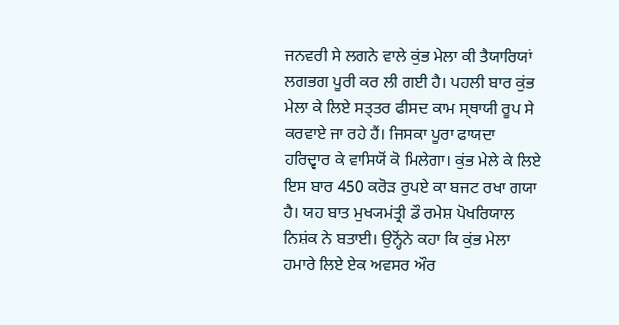ਜਨਵਰੀ ਸੇ ਲਗਨੇ ਵਾਲੇ ਕੁਂਭ ਮੇਲਾ ਕੀ ਤੈਯਾਰਿਯਾਂ ਲਗਭਗ ਪੂਰੀ ਕਰ ਲੀ ਗਈ ਹੈ। ਪਹਲੀ ਬਾਰ ਕੁਂਭ ਮੇਲਾ ਕੇ ਲਿਏ ਸਤ੍ਤਰ ਫੀਸਦ ਕਾਮ ਸ੍ਥਾਯੀ ਰੂਪ ਸੇ ਕਰਵਾਏ ਜਾ ਰਹੇ ਹੈਂ। ਜਿਸਕਾ ਪੂਰਾ ਫਾਯਦਾ ਹਰਿਦ੍ਵਾਰ ਕੇ ਵਾਸਿਯੋਂ ਕੋ ਮਿਲੇਗਾ। ਕੁਂਭ ਮੇਲੇ ਕੇ ਲਿਏ ਇਸ ਬਾਰ 450 ਕਰੋੜ ਰੁਪਏ ਕਾ ਬਜਟ ਰਖਾ ਗਯਾ ਹੈ। ਯਹ ਬਾਤ ਮੁਖ੍ਯਮਂਤ੍ਰੀ ਡੌ ਰਮੇਸ਼ ਪੋਖਰਿਯਾਲ ਨਿਸ਼ਂਕ ਨੇ ਬਤਾਈ। ਉਨ੍ਹੋਂਨੇ ਕਹਾ ਕਿ ਕੁਂਭ ਮੇਲਾ ਹਮਾਰੇ ਲਿਏ ਏਕ ਅਵਸਰ ਔਰ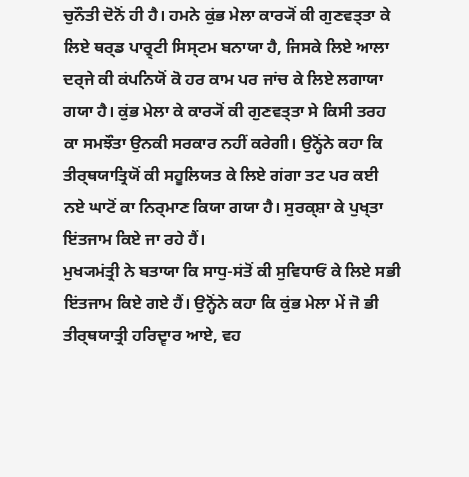ਚੁਨੌਤੀ ਦੋਨੋਂ ਹੀ ਹੈ। ਹਮਨੇ ਕੁਂਭ ਮੇਲਾ ਕਾਰ੍ਯੋਂ ਕੀ ਗੁਣਵਤ੍ਤਾ ਕੇ ਲਿਏ ਥਰ੍ਡ ਪਾਰ੍ਰ੍ਟੀ ਸਿਸ੍ਟਮ ਬਨਾਯਾ ਹੈ, ਜਿਸਕੇ ਲਿਏ ਆਲਾ ਦਰ੍ਜੇ ਕੀ ਕਂਪਨਿਯੋਂ ਕੋ ਹਰ ਕਾਮ ਪਰ ਜਾਂਚ ਕੇ ਲਿਏ ਲਗਾਯਾ ਗਯਾ ਹੈ। ਕੁਂਭ ਮੇਲਾ ਕੇ ਕਾਰ੍ਯੋਂ ਕੀ ਗੁਣਵਤ੍ਤਾ ਸੇ ਕਿਸੀ ਤਰਹ ਕਾ ਸਮਝੌਤਾ ਉਨਕੀ ਸਰਕਾਰ ਨਹੀਂ ਕਰੇਗੀ। ਉਨ੍ਹੋਂਨੇ ਕਹਾ ਕਿ ਤੀਰ੍ਥਯਾਤ੍ਰਿਯੋਂ ਕੀ ਸਹੂਲਿਯਤ ਕੇ ਲਿਏ ਗਂਗਾ ਤਟ ਪਰ ਕਈ ਨਏ ਘਾਟੋਂ ਕਾ ਨਿਰ੍ਮਾਣ ਕਿਯਾ ਗਯਾ ਹੈ। ਸੁਰਕ੍ਸ਼ਾ ਕੇ ਪੁਖ੍ਤਾ ਇਂਤਜਾਮ ਕਿਏ ਜਾ ਰਹੇ ਹੈਂ।
ਮੁਖ੍ਯਮਂਤ੍ਰੀ ਨੇ ਬਤਾਯਾ ਕਿ ਸਾਧੁ-ਸਂਤੋਂ ਕੀ ਸੁਵਿਧਾਓਂ ਕੇ ਲਿਏ ਸਭੀ ਇਂਤਜਾਮ ਕਿਏ ਗਏ ਹੈਂ। ਉਨ੍ਹੋਂਨੇ ਕਹਾ ਕਿ ਕੁਂਭ ਮੇਲਾ ਮੇਂ ਜੋ ਭੀ ਤੀਰ੍ਥਯਾਤ੍ਰੀ ਹਰਿਦ੍ਵਾਰ ਆਏ, ਵਹ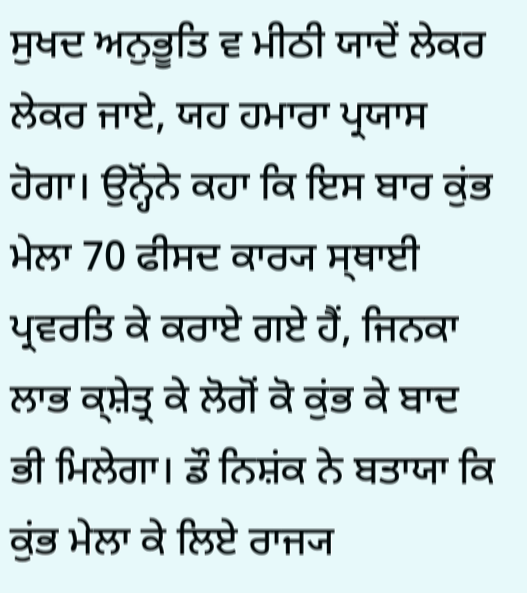ਸੁਖਦ ਅਨੁਭੂਤਿ ਵ ਮੀਠੀ ਯਾਦੇਂ ਲੇਕਰ ਲੇਕਰ ਜਾਏ, ਯਹ ਹਮਾਰਾ ਪ੍ਰਯਾਸ ਹੋਗਾ। ਉਨ੍ਹੋਂਨੇ ਕਹਾ ਕਿ ਇਸ ਬਾਰ ਕੁਂਭ ਮੇਲਾ 70 ਫੀਸਦ ਕਾਰ੍ਯ ਸ੍ਥਾਈ ਪ੍ਰਵਰਤਿ ਕੇ ਕਰਾਏ ਗਏ ਹੈਂ, ਜਿਨਕਾ ਲਾਭ ਕ੍ਸ਼ੇਤ੍ਰ ਕੇ ਲੋਗੋਂ ਕੋ ਕੁਂਭ ਕੇ ਬਾਦ ਭੀ ਮਿਲੇਗਾ। ਡੌ ਨਿਸ਼ਂਕ ਨੇ ਬਤਾਯਾ ਕਿ ਕੁਂਭ ਮੇਲਾ ਕੇ ਲਿਏ ਰਾਜ੍ਯ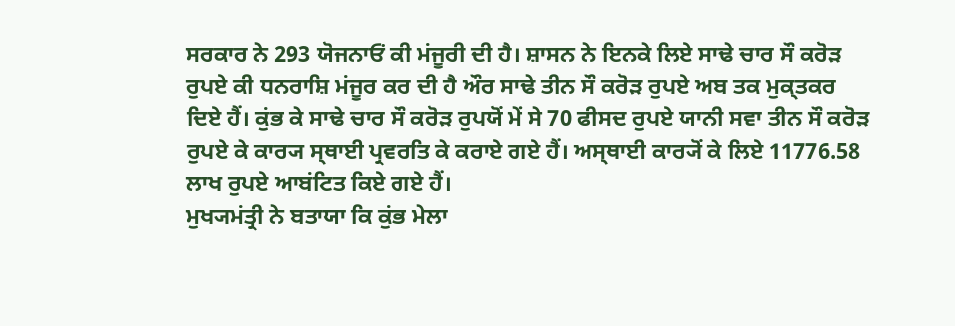ਸਰਕਾਰ ਨੇ 293 ਯੋਜਨਾਓਂ ਕੀ ਮਂਜੂਰੀ ਦੀ ਹੈ। ਸ਼ਾਸਨ ਨੇ ਇਨਕੇ ਲਿਏ ਸਾਢੇ ਚਾਰ ਸੌ ਕਰੋੜ ਰੁਪਏ ਕੀ ਧਨਰਾਸ਼ਿ ਮਂਜੂਰ ਕਰ ਦੀ ਹੈ ਔਰ ਸਾਢੇ ਤੀਨ ਸੌ ਕਰੋੜ ਰੁਪਏ ਅਬ ਤਕ ਮੁਕ੍ਤਕਰ ਦਿਏ ਹੈਂ। ਕੁਂਭ ਕੇ ਸਾਢੇ ਚਾਰ ਸੌ ਕਰੋੜ ਰੁਪਯੋਂ ਮੇਂ ਸੇ 70 ਫੀਸਦ ਰੁਪਏ ਯਾਨੀ ਸਵਾ ਤੀਨ ਸੌ ਕਰੋੜ ਰੁਪਏ ਕੇ ਕਾਰ੍ਯ ਸ੍ਥਾਈ ਪ੍ਰਵਰਤਿ ਕੇ ਕਰਾਏ ਗਏ ਹੈਂ। ਅਸ੍ਥਾਈ ਕਾਰ੍ਯੋਂ ਕੇ ਲਿਏ 11776.58 ਲਾਖ ਰੁਪਏ ਆਬਂਟਿਤ ਕਿਏ ਗਏ ਹੈਂ।
ਮੁਖ੍ਯਮਂਤ੍ਰੀ ਨੇ ਬਤਾਯਾ ਕਿ ਕੁਂਭ ਮੇਲਾ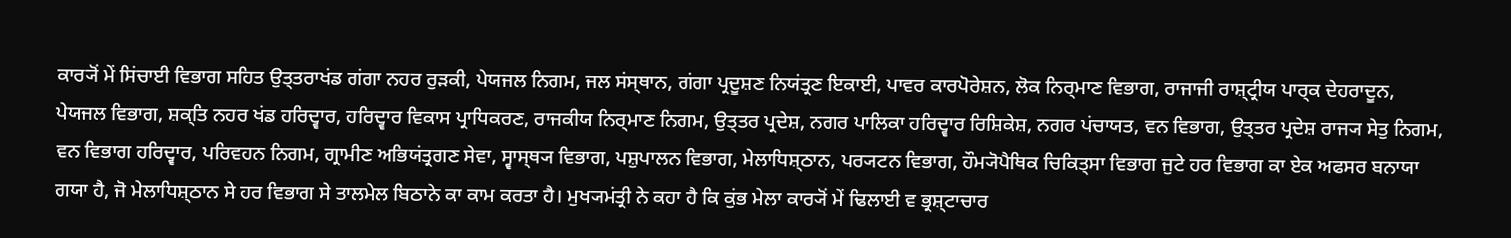ਕਾਰ੍ਯੋਂ ਮੇਂ ਸਿਂਚਾਈ ਵਿਭਾਗ ਸਹਿਤ ਉਤ੍ਤਰਾਖਂਡ ਗਂਗਾ ਨਹਰ ਰੁੜਕੀ, ਪੇਯਜਲ ਨਿਗਮ, ਜਲ ਸਂਸ੍ਥਾਨ, ਗਂਗਾ ਪ੍ਰਦੂਸ਼ਣ ਨਿਯਂਤ੍ਰਣ ਇਕਾਈ, ਪਾਵਰ ਕਾਰਪੋਰੇਸ਼ਨ, ਲੋਕ ਨਿਰ੍ਮਾਣ ਵਿਭਾਗ, ਰਾਜਾਜੀ ਰਾਸ਼੍ਟ੍ਰੀਯ ਪਾਰ੍ਕ ਦੇਹਰਾਦੂਨ, ਪੇਯਜਲ ਵਿਭਾਗ, ਸ਼ਕ੍ਤਿ ਨਹਰ ਖਂਡ ਹਰਿਦ੍ਵਾਰ, ਹਰਿਦ੍ਵਾਰ ਵਿਕਾਸ ਪ੍ਰਾਧਿਕਰਣ, ਰਾਜਕੀਯ ਨਿਰ੍ਮਾਣ ਨਿਗਮ, ਉਤ੍ਤਰ ਪ੍ਰਦੇਸ਼, ਨਗਰ ਪਾਲਿਕਾ ਹਰਿਦ੍ਵਾਰ ਰਿਸ਼ਿਕੇਸ਼, ਨਗਰ ਪਂਚਾਯਤ, ਵਨ ਵਿਭਾਗ, ਉਤ੍ਤਰ ਪ੍ਰਦੇਸ਼ ਰਾਜ੍ਯ ਸੇਤੁ ਨਿਗਮ, ਵਨ ਵਿਭਾਗ ਹਰਿਦ੍ਵਾਰ, ਪਰਿਵਹਨ ਨਿਗਮ, ਗ੍ਰਾਮੀਣ ਅਭਿਯਂਤ੍ਰਗਣ ਸੇਵਾ, ਸ੍ਵਾਸ੍ਥ੍ਯ ਵਿਭਾਗ, ਪਸ਼ੁਪਾਲਨ ਵਿਭਾਗ, ਮੇਲਾਧਿਸ਼੍ਠਾਨ, ਪਰ੍ਯਟਨ ਵਿਭਾਗ, ਹੌਮ੍ਯੋਪੈਥਿਕ ਚਿਕਿਤ੍ਸਾ ਵਿਭਾਗ ਜੁਟੇ ਹਰ ਵਿਭਾਗ ਕਾ ਏਕ ਅਫਸਰ ਬਨਾਯਾ ਗਯਾ ਹੈ, ਜੋ ਮੇਲਾਧਿਸ਼੍ਠਾਨ ਸੇ ਹਰ ਵਿਭਾਗ ਸੇ ਤਾਲਮੇਲ ਬਿਠਾਨੇ ਕਾ ਕਾਮ ਕਰਤਾ ਹੈ। ਮੁਖ੍ਯਮਂਤ੍ਰੀ ਨੇ ਕਹਾ ਹੈ ਕਿ ਕੁਂਭ ਮੇਲਾ ਕਾਰ੍ਯੋਂ ਮੇਂ ਢਿਲਾਈ ਵ ਭ੍ਰਸ਼੍ਟਾਚਾਰ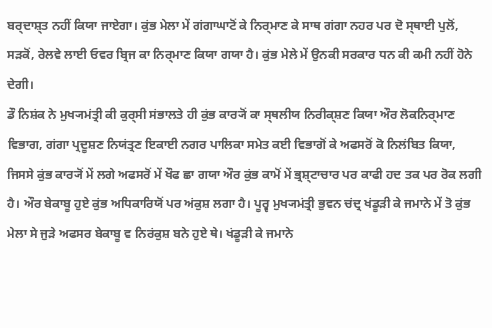ਬਰ੍ਦਾਸ਼੍ਤ ਨਹੀਂ ਕਿਯਾ ਜਾਏਗਾ। ਕੁਂਭ ਮੇਲਾ ਮੇਂ ਗਂਗਾਘਾਟੋਂ ਕੇ ਨਿਰ੍ਮਾਣ ਕੇ ਸਾਥ ਗਂਗਾ ਨਹਰ ਪਰ ਦੋ ਸ੍ਥਾਈ ਪੁਲੋਂ, ਸੜਕੋਂ, ਰੇਲਵੇ ਲਾਈ ਓਵਰ ਬ੍ਰਿਜ ਕਾ ਨਿਰ੍ਮਾਣ ਕਿਯਾ ਗਯਾ ਹੈ। ਕੁਂਭ ਮੇਲੇ ਮੇਂ ਉਨਕੀ ਸਰਕਾਰ ਧਨ ਕੀ ਕਮੀ ਨਹੀਂ ਹੋਨੇ ਦੇਗੀ।
ਡੌ ਨਿਸ਼ਂਕ ਨੇ ਮੁਖ੍ਯਮਂਤ੍ਰੀ ਕੀ ਕੁਰ੍ਸੀ ਸਂਭਾਲਤੇ ਹੀ ਕੁਂਭ ਕਾਰ੍ਯੋਂ ਕਾ ਸ੍ਥਲੀਯ ਨਿਰੀਕ੍ਸ਼ਣ ਕਿਯਾ ਔਰ ਲੋਕਨਿਰ੍ਮਾਣ ਵਿਭਾਗ, ਗਂਗਾ ਪ੍ਰਦੂਸ਼ਣ ਨਿਯਂਤ੍ਰਣ ਇਕਾਈ ਨਗਰ ਪਾਲਿਕਾ ਸਮੇਤ ਕਈ ਵਿਭਾਗੋਂ ਕੇ ਅਫਸਰੋਂ ਕੋ ਨਿਲਂਬਿਤ ਕਿਯਾ, ਜਿਸਸੇ ਕੁਂਭ ਕਾਰ੍ਯੋਂ ਮੇਂ ਲਗੇ ਅਫਸਰੋਂ ਮੇਂ ਖੌਫ ਛਾ ਗਯਾ ਔਰ ਕੁਂਭ ਕਾਮੋਂ ਮੇਂ ਭ੍ਰਸ਼੍ਟਾਚਾਰ ਪਰ ਕਾਫੀ ਹਦ ਤਕ ਪਰ ਰੋਕ ਲਗੀ ਹੈ। ਔਰ ਬੇਕਾਬੂ ਹੁਏ ਕੁਂਭ ਅਧਿਕਾਰਿਯੋਂ ਪਰ ਅਂਕੁਸ਼ ਲਗਾ ਹੈ। ਪੂਰ੍ਵ ਮੁਖ੍ਯਮਂਤ੍ਰੀ ਭੁਵਨ ਚਂਦ੍ਰ ਖਂਡੂੜੀ ਕੇ ਜਮਾਨੇ ਮੇਂ ਤੋ ਕੁਂਭ ਮੇਲਾ ਸੇ ਜੁੜੇ ਅਫਸਰ ਬੇਕਾਬੂ ਵ ਨਿਰਂਕੁਸ਼ ਬਨੇ ਹੁਏ ਥੇ। ਖਂਡੂੜੀ ਕੇ ਜਮਾਨੇ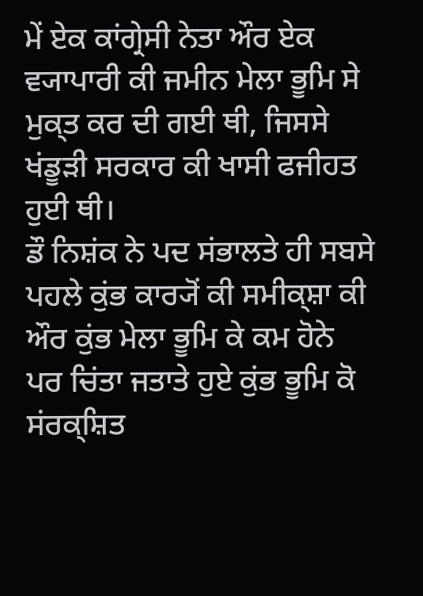ਮੇਂ ਏਕ ਕਾਂਗ੍ਰੇਸੀ ਨੇਤਾ ਔਰ ਏਕ ਵ੍ਯਾਪਾਰੀ ਕੀ ਜਮੀਨ ਮੇਲਾ ਭੂਮਿ ਸੇ ਮੁਕ੍ਤ ਕਰ ਦੀ ਗਈ ਥੀ, ਜਿਸਸੇ ਖਂਡੂੜੀ ਸਰਕਾਰ ਕੀ ਖਾਸੀ ਫਜੀਹਤ ਹੁਈ ਥੀ।
ਡੌ ਨਿਸ਼ਂਕ ਨੇ ਪਦ ਸਂਭਾਲਤੇ ਹੀ ਸਬਸੇ ਪਹਲੇ ਕੁਂਭ ਕਾਰ੍ਯੋਂ ਕੀ ਸਮੀਕ੍ਸ਼ਾ ਕੀ ਔਰ ਕੁਂਭ ਮੇਲਾ ਭੂਮਿ ਕੇ ਕਮ ਹੋਨੇ ਪਰ ਚਿਂਤਾ ਜਤਾਤੇ ਹੁਏ ਕੁਂਭ ਭੂਮਿ ਕੋ ਸਂਰਕ੍ਸ਼ਿਤ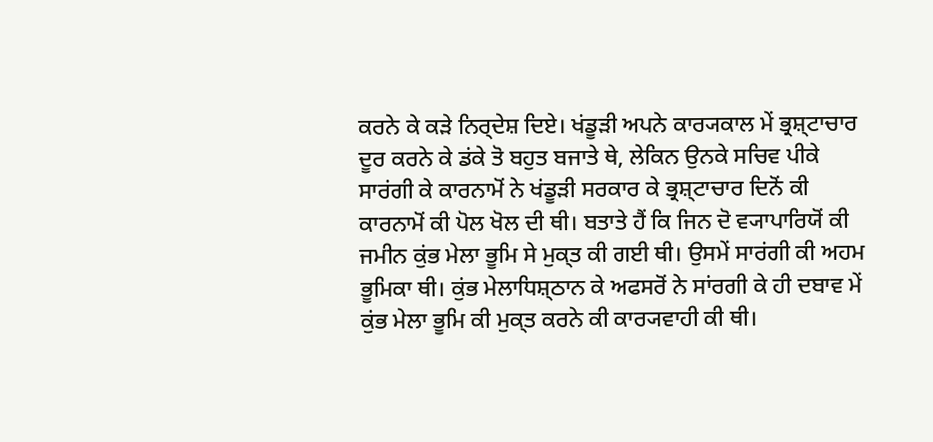ਕਰਨੇ ਕੇ ਕੜੇ ਨਿਰ੍ਦੇਸ਼ ਦਿਏ। ਖਂਡੂੜੀ ਅਪਨੇ ਕਾਰ੍ਯਕਾਲ ਮੇਂ ਭ੍ਰਸ਼੍ਟਾਚਾਰ ਦੂਰ ਕਰਨੇ ਕੇ ਡਂਕੇ ਤੋ ਬਹੁਤ ਬਜਾਤੇ ਥੇ, ਲੇਕਿਨ ਉਨਕੇ ਸਚਿਵ ਪੀਕੇ ਸਾਰਂਗੀ ਕੇ ਕਾਰਨਾਮੋਂ ਨੇ ਖਂਡੂੜੀ ਸਰਕਾਰ ਕੇ ਭ੍ਰਸ਼੍ਟਾਚਾਰ ਦਿਨੋਂ ਕੀ ਕਾਰਨਾਮੋਂ ਕੀ ਪੋਲ ਖੋਲ ਦੀ ਥੀ। ਬਤਾਤੇ ਹੈਂ ਕਿ ਜਿਨ ਦੋ ਵ੍ਯਾਪਾਰਿਯੋਂ ਕੀ ਜਮੀਨ ਕੁਂਭ ਮੇਲਾ ਭੂਮਿ ਸੇ ਮੁਕ੍ਤ ਕੀ ਗਈ ਥੀ। ਉਸਮੇਂ ਸਾਰਂਗੀ ਕੀ ਅਹਮ ਭੂਮਿਕਾ ਥੀ। ਕੁਂਭ ਮੇਲਾਧਿਸ਼੍ਠਾਨ ਕੇ ਅਫਸਰੋਂ ਨੇ ਸਾਂਰਗੀ ਕੇ ਹੀ ਦਬਾਵ ਮੇਂ ਕੁਂਭ ਮੇਲਾ ਭੂਮਿ ਕੀ ਮੁਕ੍ਤ ਕਰਨੇ ਕੀ ਕਾਰ੍ਯਵਾਹੀ ਕੀ ਥੀ।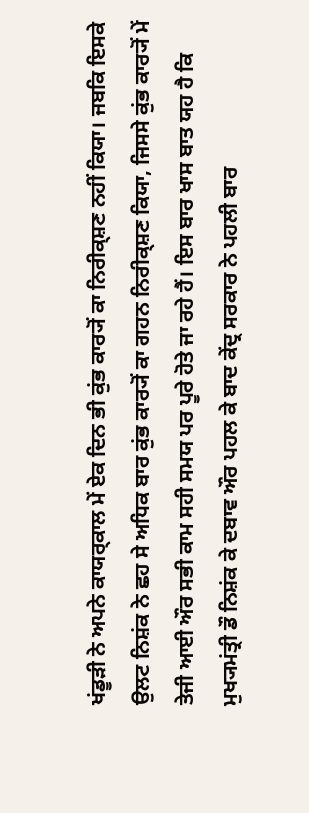ਖਂਡੂੜੀ ਨੇ ਅਪਨੇ ਕਾਯਰ੍ਕਾਲ ਮੇਂ ਏਕ ਦਿਨ ਭੀ ਕੁਂਭ ਕਾਰ੍ਯੋਂ ਕਾ ਨਿਰੀਕ੍ਸ਼ਣ ਨਹੀਂ ਕਿਯਾ। ਜਬਕਿ ਇਸਕੇ ਉਲਟ ਨਿਸ਼ਂਕ ਨੇ ਛਹ ਸੇ ਅਧਿਕ ਬਾਰ ਕੁਂਭ ਕਾਰ੍ਯੋਂ ਕਾ ਗਹਨ ਨਿਰੀਕ੍ਸ਼ਣ ਕਿਯਾ, ਜਿਸਸੇ ਕੁਂਭ ਕਾਰ੍ਯੋਂ ਮੇਂ ਤੇਜੀ ਆਈ ਔਰ ਸਭੀ ਕਾਮ ਸਹੀ ਸਮਯ ਪਰ ਪੂਰੇ ਹੋਤੇ ਜਾ ਰਹੇ ਹੈਂ। ਇਸ ਬਾਰ ਖਾਸ ਬਾਤ ਯਹ ਹੈ ਕਿ ਮੁਖ੍ਯਮਂਤ੍ਰੀ ਡੌ ਨਿਸ਼ਂਕ ਕੇ ਦਬਾਵ ਔਰ ਪਹਲ ਕੇ ਬਾਦ ਕੇਂਦ੍ਰ ਸਰਕਾਰ ਨੇ ਪਹਲੀ ਬਾਰ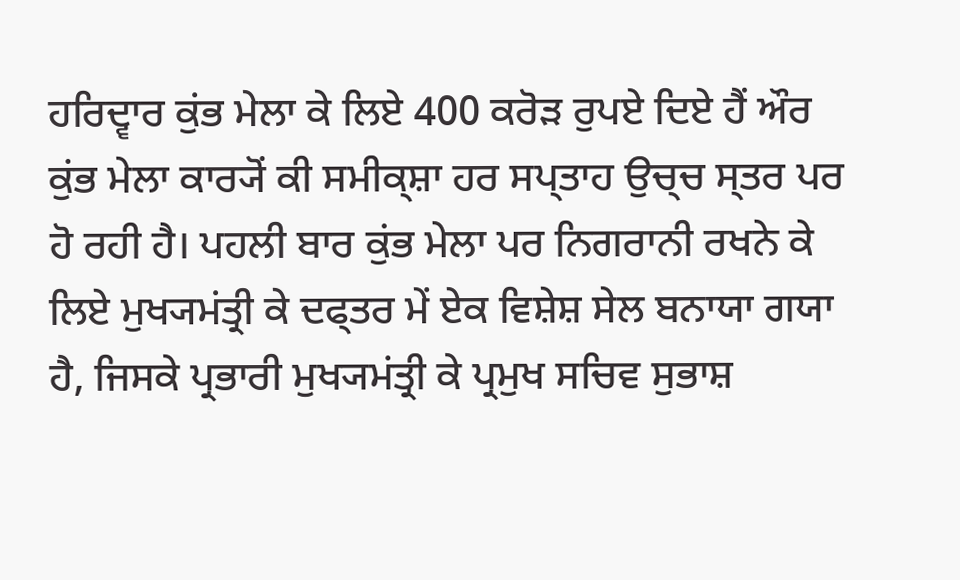ਹਰਿਦ੍ਵਾਰ ਕੁਂਭ ਮੇਲਾ ਕੇ ਲਿਏ 400 ਕਰੋੜ ਰੁਪਏ ਦਿਏ ਹੈਂ ਔਰ ਕੁਂਭ ਮੇਲਾ ਕਾਰ੍ਯੋਂ ਕੀ ਸਮੀਕ੍ਸ਼ਾ ਹਰ ਸਪ੍ਤਾਹ ਉਚ੍ਚ ਸ੍ਤਰ ਪਰ ਹੋ ਰਹੀ ਹੈ। ਪਹਲੀ ਬਾਰ ਕੁਂਭ ਮੇਲਾ ਪਰ ਨਿਗਰਾਨੀ ਰਖਨੇ ਕੇ ਲਿਏ ਮੁਖ੍ਯਮਂਤ੍ਰੀ ਕੇ ਦਫ੍ਤਰ ਮੇਂ ਏਕ ਵਿਸ਼ੇਸ਼ ਸੇਲ ਬਨਾਯਾ ਗਯਾ ਹੈ, ਜਿਸਕੇ ਪ੍ਰਭਾਰੀ ਮੁਖ੍ਯਮਂਤ੍ਰੀ ਕੇ ਪ੍ਰਮੁਖ ਸਚਿਵ ਸੁਭਾਸ਼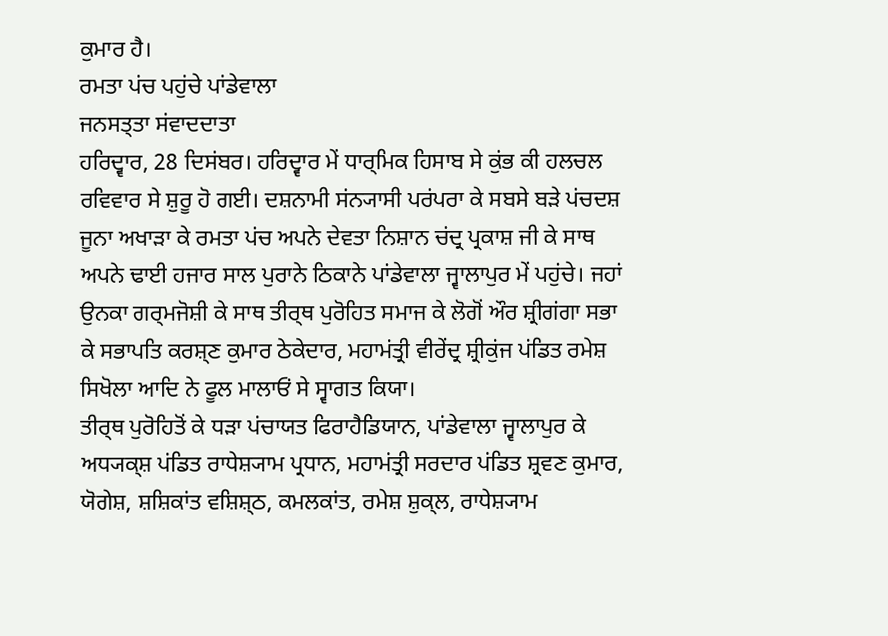ਕੁਮਾਰ ਹੈ।
ਰਮਤਾ ਪਂਚ ਪਹੁਂਚੇ ਪਾਂਡੇਵਾਲਾ
ਜਨਸਤ੍ਤਾ ਸਂਵਾਦਦਾਤਾ
ਹਰਿਦ੍ਵਾਰ, 28 ਦਿਸਂਬਰ। ਹਰਿਦ੍ਵਾਰ ਮੇਂ ਧਾਰ੍ਮਿਕ ਹਿਸਾਬ ਸੇ ਕੁਂਭ ਕੀ ਹਲਚਲ ਰਵਿਵਾਰ ਸੇ ਸ਼ੁਰੂ ਹੋ ਗਈ। ਦਸ਼ਨਾਮੀ ਸਂਨ੍ਯਾਸੀ ਪਰਂਪਰਾ ਕੇ ਸਬਸੇ ਬੜੇ ਪਂਚਦਸ਼ ਜੂਨਾ ਅਖਾੜਾ ਕੇ ਰਮਤਾ ਪਂਚ ਅਪਨੇ ਦੇਵਤਾ ਨਿਸ਼ਾਨ ਚਂਦ੍ਰ ਪ੍ਰਕਾਸ਼ ਜੀ ਕੇ ਸਾਥ ਅਪਨੇ ਢਾਈ ਹਜਾਰ ਸਾਲ ਪੁਰਾਨੇ ਠਿਕਾਨੇ ਪਾਂਡੇਵਾਲਾ ਜ੍ਵਾਲਾਪੁਰ ਮੇਂ ਪਹੁਂਚੇ। ਜਹਾਂ ਉਨਕਾ ਗਰ੍ਮਜੋਸ਼ੀ ਕੇ ਸਾਥ ਤੀਰ੍ਥ ਪੁਰੋਹਿਤ ਸਮਾਜ ਕੇ ਲੋਗੋਂ ਔਰ ਸ਼੍ਰੀਗਂਗਾ ਸਭਾ ਕੇ ਸਭਾਪਤਿ ਕਰਸ਼੍ਣ ਕੁਮਾਰ ਠੇਕੇਦਾਰ, ਮਹਾਮਂਤ੍ਰੀ ਵੀਰੇਂਦ੍ਰ ਸ਼੍ਰੀਕੁਂਜ ਪਂਡਿਤ ਰਮੇਸ਼ ਸਿਖੋਲਾ ਆਦਿ ਨੇ ਫੂਲ ਮਾਲਾਓਂ ਸੇ ਸ੍ਵਾਗਤ ਕਿਯਾ।
ਤੀਰ੍ਥ ਪੁਰੋਹਿਤੋਂ ਕੇ ਧੜਾ ਪਂਚਾਯਤ ਫਿਰਾਹੈਡਿਯਾਨ, ਪਾਂਡੇਵਾਲਾ ਜ੍ਵਾਲਾਪੁਰ ਕੇ ਅਧ੍ਯਕ੍ਸ਼ ਪਂਡਿਤ ਰਾਧੇਸ਼੍ਯਾਮ ਪ੍ਰਧਾਨ, ਮਹਾਮਂਤ੍ਰੀ ਸਰਦਾਰ ਪਂਡਿਤ ਸ਼੍ਰਵਣ ਕੁਮਾਰ, ਯੋਗੇਸ਼, ਸ਼ਸ਼ਿਕਾਂਤ ਵਸ਼ਿਸ਼੍ਠ, ਕਮਲਕਾਂਤ, ਰਮੇਸ਼ ਸ਼ੁਕ੍ਲ, ਰਾਧੇਸ਼੍ਯਾਮ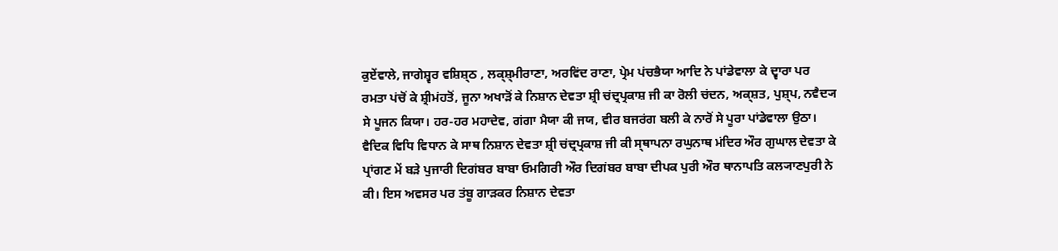ਕੁਏਂਵਾਲੇ, ਜਾਗੇਸ਼੍ਵਰ ਵਸ਼ਿਸ਼੍ਠ , ਲਕ੍ਸ਼੍ਮੀਰਾਣਾ, ਅਰਵਿਂਦ ਰਾਣਾ, ਪ੍ਰੇਮ ਪਂਚਭੈਯਾ ਆਦਿ ਨੇ ਪਾਂਡੇਵਾਲਾ ਕੇ ਦ੍ਵਾਰਾ ਪਰ ਰਮਤਾ ਪਂਚੋਂ ਕੇ ਸ਼੍ਰੀਮਂਹਤੋਂ, ਜੂਨਾ ਅਖਾੜੋਂ ਕੇ ਨਿਸ਼ਾਨ ਦੇਵਤਾ ਸ਼੍ਰੀ ਚਂਦ੍ਰਪ੍ਰਕਾਸ਼ ਜੀ ਕਾ ਰੋਲੀ ਚਂਦਨ, ਅਕ੍ਸ਼ਤ, ਪੁਸ਼੍ਪ, ਨਵੈਦ੍ਯ ਸੇ ਪੂਜਨ ਕਿਯਾ। ਹਰ-ਹਰ ਮਹਾਦੇਵ, ਗਂਗਾ ਮੈਯਾ ਕੀ ਜਯ, ਵੀਰ ਬਜਰਂਗ ਬਲੀ ਕੇ ਨਾਰੋਂ ਸੇ ਪੂਰਾ ਪਾਂਡੇਵਾਲਾ ਉਠਾ। ਵੈਦਿਕ ਵਿਧਿ ਵਿਧਾਨ ਕੇ ਸਾਥ ਨਿਸ਼ਾਨ ਦੇਵਤਾ ਸ਼੍ਰੀ ਚਂਦ੍ਰਪ੍ਰਕਾਸ਼ ਜੀ ਕੀ ਸ੍ਥਾਪਨਾ ਰਘੁਨਾਥ ਮਂਦਿਰ ਔਰ ਗੁਘਾਲ ਦੇਵਤਾ ਕੇ ਪ੍ਰਾਂਗਣ ਮੇਂ ਬੜੇ ਪੁਜਾਰੀ ਦਿਗਂਬਰ ਬਾਬਾ ਓਮਗਿਰੀ ਔਰ ਦਿਗਂਬਰ ਬਾਬਾ ਦੀਪਕ ਪੁਰੀ ਔਰ ਥਾਨਾਪਤਿ ਕਲ੍ਯਾਣਪੁਰੀ ਨੇ ਕੀ। ਇਸ ਅਵਸਰ ਪਰ ਤਂਬੂ ਗਾੜਕਰ ਨਿਸ਼ਾਨ ਦੇਵਤਾ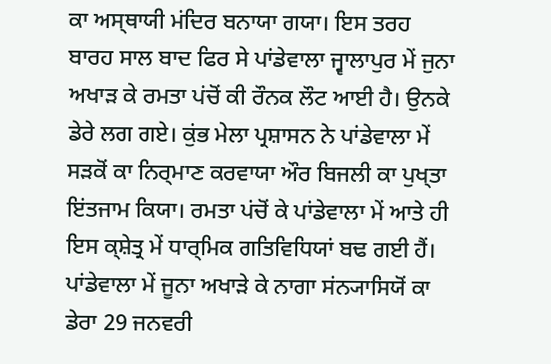ਕਾ ਅਸ੍ਥਾਯੀ ਮਂਦਿਰ ਬਨਾਯਾ ਗਯਾ। ਇਸ ਤਰਹ ਬਾਰਹ ਸਾਲ ਬਾਦ ਫਿਰ ਸੇ ਪਾਂਡੇਵਾਲਾ ਜ੍ਵਾਲਾਪੁਰ ਮੇਂ ਜੁਨਾ ਅਖਾੜ ਕੇ ਰਮਤਾ ਪਂਚੋਂ ਕੀ ਰੌਨਕ ਲੌਟ ਆਈ ਹੈ। ਉਨਕੇ ਡੇਰੇ ਲਗ ਗਏ। ਕੁਂਭ ਮੇਲਾ ਪ੍ਰਸ਼ਾਸਨ ਨੇ ਪਾਂਡੇਵਾਲਾ ਮੇਂ ਸੜਕੋਂ ਕਾ ਨਿਰ੍ਮਾਣ ਕਰਵਾਯਾ ਔਰ ਬਿਜਲੀ ਕਾ ਪੁਖ੍ਤਾ ਇਂਤਜਾਮ ਕਿਯਾ। ਰਮਤਾ ਪਂਚੋਂ ਕੇ ਪਾਂਡੇਵਾਲਾ ਮੇਂ ਆਤੇ ਹੀ ਇਸ ਕ੍ਸ਼ੇਤ੍ਰ ਮੇਂ ਧਾਰ੍ਮਿਕ ਗਤਿਵਿਧਿਯਾਂ ਬਢ ਗਈ ਹੈਂ।
ਪਾਂਡੇਵਾਲਾ ਮੇਂ ਜੂਨਾ ਅਖਾੜੇ ਕੇ ਨਾਗਾ ਸਂਨ੍ਯਾਸਿਯੋਂ ਕਾ ਡੇਰਾ 29 ਜਨਵਰੀ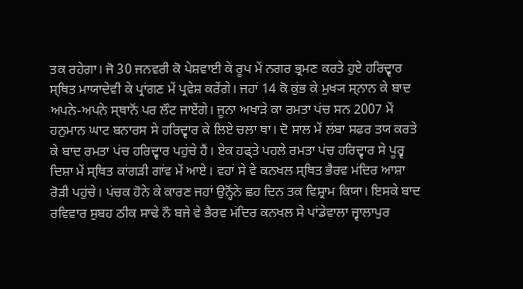ਤਕ ਰਹੇਗਾ। ਜੋ 30 ਜਨਵਰੀ ਕੋ ਪੇਸ਼ਵਾਈ ਕੇ ਰੂਪ ਮੇਂ ਨਗਰ ਭ੍ਰਮਣ ਕਰਤੇ ਹੁਏ ਹਰਿਦ੍ਵਾਰ ਸ੍ਥਿਤ ਮਾਯਾਦੇਵੀ ਕੇ ਪ੍ਰਾਂਗਣ ਮੇਂ ਪ੍ਰਵੇਸ਼ ਕਰੇਂਗੇ। ਜਹਾਂ 14 ਕੋ ਕੁਂਭ ਕੇ ਮੁਖ੍ਯ ਸ੍ਨਾਨ ਕੇ ਬਾਦ ਅਪਨੇ-ਅਪਨੇ ਸ੍ਥਾਨੋਂ ਪਰ ਲੌਟ ਜਾਏਂਗੇ। ਜੂਨਾ ਅਖਾੜੇ ਕਾ ਰਮਤਾ ਪਂਚ ਸਨ 2007 ਮੇਂ ਹਨੁਮਾਨ ਘਾਟ ਬਨਾਰਸ ਸੇ ਹਰਿਦ੍ਵਾਰ ਕੇ ਲਿਏ ਚਲਾ ਥਾ। ਦੋ ਸਾਲ ਮੇਂ ਲਂਬਾ ਸਫਰ ਤਯ ਕਰਤੇ ਕੇ ਬਾਦ ਰਮਤਾ ਪਂਚ ਹਰਿਦ੍ਵਾਰ ਪਹੁਂਚੇ ਹੈਂ। ਏਕ ਹਫ੍ਤੇ ਪਹਲੇ ਰਮਤਾ ਪਂਚ ਹਰਿਦ੍ਵਾਰ ਸੇ ਪੂਰ੍ਵ ਦਿਸ਼ਾ ਮੇਂ ਸ੍ਥਿਤ ਕਾਂਗੜੀ ਗਾਂਵ ਮੇਂ ਆਏ। ਵਹਾਂ ਸੇ ਵੇ ਕਨਖਲ ਸ੍ਥਿਤ ਭੈਰਵ ਮਂਦਿਰ ਆਸ਼ਾ ਰੋੜੀ ਪਹੁਂਚੇ। ਪਂਚਕ ਹੋਨੇ ਕੇ ਕਾਰਣ ਜਹਾਂ ਉਨ੍ਹੋਂਨੇ ਛਹ ਦਿਨ ਤਕ ਵਿਸ਼੍ਰਾਮ ਕਿਯਾ। ਇਸਕੇ ਬਾਦ ਰਵਿਵਾਰ ਸੁਬਹ ਠੀਕ ਸਾਢੇ ਨੌ ਬਜੇ ਵੇ ਭੈਰਵ ਮਂਦਿਰ ਕਨਖਲ ਸੇ ਪਾਂਡੇਵਾਲਾ ਜ੍ਵਾਲਾਪੁਰ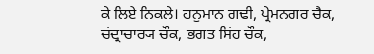ਕੇ ਲਿਏ ਨਿਕਲੇ। ਹਨੁਮਾਨ ਗਢੀ, ਪ੍ਰੇਮਨਗਰ ਚੈਕ, ਚਂਦ੍ਰਾਚਾਰ੍ਯ ਚੌਕ, ਭਗਤ ਸਿਂਹ ਚੌਕ,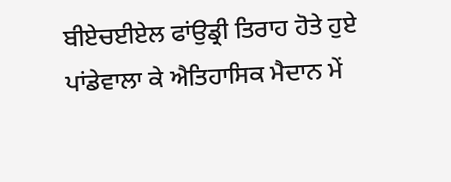ਬੀਏਚਈਏਲ ਫਾਂਉਡ੍ਰੀ ਤਿਰਾਹ ਹੋਤੇ ਹੁਏ ਪਾਂਡੇਵਾਲਾ ਕੇ ਐਤਿਹਾਸਿਕ ਮੈਦਾਨ ਮੇਂ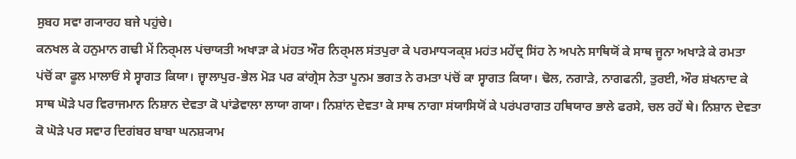ਸੁਬਹ ਸਵਾ ਗ੍ਯਾਰਹ ਬਜੇ ਪਹੁਂਚੇ।
ਕਨਖਲ ਕੇ ਹਨੁਮਾਨ ਗਢੀ ਮੇਂ ਨਿਰ੍ਮਲ ਪਂਚਾਯਤੀ ਅਖਾੜਾ ਕੇ ਮਂਹਤ ਔਰ ਨਿਰ੍ਮਲ ਸਂਤਪੁਰਾ ਕੇ ਪਰਮਾਧ੍ਯਕ੍ਸ਼ ਮਹਂਤ ਮਹੇਂਦ੍ਰ ਸਿਂਹ ਨੇ ਅਪਨੇ ਸਾਥਿਯੋਂ ਕੇ ਸਾਥ ਜੂਨਾ ਅਖਾੜੇ ਕੇ ਰਮਤਾ ਪਂਚੋਂ ਕਾ ਫੂਲ ਮਾਲਾਓਂ ਸੇ ਸ੍ਵਾਗਤ ਕਿਯਾ। ਜ੍ਵਾਲਾਪੁਰ-ਭੇਲ ਮੋੜ ਪਰ ਕਾਂਗ੍ਰੇਸ ਨੇਤਾ ਪੂਨਮ ਭਗਤ ਨੇ ਰਮਤਾ ਪਂਚੋਂ ਕਾ ਸ੍ਵਾਗਤ ਕਿਯਾ। ਢੋਲ, ਨਗਾੜੇ, ਨਾਗਫਨੀ, ਤੁਰਈ, ਔਰ ਸ਼ਂਖਨਾਦ ਕੇ ਸਾਥ ਘੋੜੇ ਪਰ ਵਿਰਾਜਮਾਨ ਨਿਸ਼ਾਨ ਦੇਵਤਾ ਕੋ ਪਾਂਡੇਵਾਲਾ ਲਾਯਾ ਗਯਾ। ਨਿਸ਼ਾਂਨ ਦੇਵਤਾ ਕੇ ਸਾਥ ਨਾਗਾ ਸਂਯਾਸਿਯੋਂ ਕੇ ਪਰਂਪਰਾਗਤ ਹਥਿਯਾਰ ਭਾਲੇ ਫਰਸੇ, ਚਲ ਰਹੇਂ ਥੇ। ਨਿਸ਼ਾਨ ਦੇਵਤਾ ਕੋ ਘੋੜੇ ਪਰ ਸਵਾਰ ਦਿਗਂਬਰ ਬਾਬਾ ਘਨਸ਼੍ਯਾਮ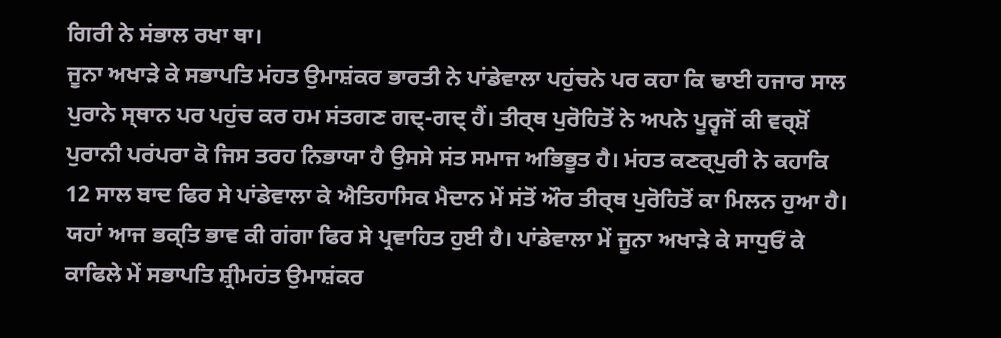ਗਿਰੀ ਨੇ ਸਂਭਾਲ ਰਖਾ ਥਾ।
ਜੂਨਾ ਅਖਾੜੇ ਕੇ ਸਭਾਪਤਿ ਮਂਹਤ ਉਮਾਸ਼ਂਕਰ ਭਾਰਤੀ ਨੇ ਪਾਂਡੇਵਾਲਾ ਪਹੁਂਚਨੇ ਪਰ ਕਹਾ ਕਿ ਢਾਈ ਹਜਾਰ ਸਾਲ ਪੁਰਾਨੇ ਸ੍ਥਾਨ ਪਰ ਪਹੁਂਚ ਕਰ ਹਮ ਸਂਤਗਣ ਗਦ੍-ਗਦ੍ ਹੈਂ। ਤੀਰ੍ਥ ਪੁਰੋਹਿਤੋਂ ਨੇ ਅਪਨੇ ਪੂਰ੍ਵਜੋਂ ਕੀ ਵਰ੍ਸ਼ੋਂ ਪੁਰਾਨੀ ਪਰਂਪਰਾ ਕੋ ਜਿਸ ਤਰਹ ਨਿਭਾਯਾ ਹੈ ਉਸਸੇ ਸਂਤ ਸਮਾਜ ਅਭਿਭੂਤ ਹੈ। ਮਂਹਤ ਕਣਰ੍ਪੁਰੀ ਨੇ ਕਹਾਕਿ 12 ਸਾਲ ਬਾਦ ਫਿਰ ਸੇ ਪਾਂਡੇਵਾਲਾ ਕੇ ਐਤਿਹਾਸਿਕ ਮੈਦਾਨ ਮੇਂ ਸਂਤੋਂ ਔਰ ਤੀਰ੍ਥ ਪੁਰੋਹਿਤੋਂ ਕਾ ਮਿਲਨ ਹੁਆ ਹੈ। ਯਹਾਂ ਆਜ ਭਕ੍ਤਿ ਭਾਵ ਕੀ ਗਂਗਾ ਫਿਰ ਸੇ ਪ੍ਰਵਾਹਿਤ ਹੁਈ ਹੈ। ਪਾਂਡੇਵਾਲਾ ਮੇਂ ਜੂਨਾ ਅਖਾੜੇ ਕੇ ਸਾਧੁਓਂ ਕੇ ਕਾਫਿਲੇ ਮੇਂ ਸਭਾਪਤਿ ਸ਼੍ਰੀਮਹਂਤ ਉਮਾਸ਼ਂਕਰ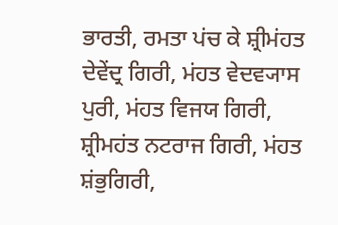ਭਾਰਤੀ, ਰਮਤਾ ਪਂਚ ਕੇ ਸ਼੍ਰੀਮਂਹਤ ਦੇਵੇਂਦ੍ਰ ਗਿਰੀ, ਮਂਹਤ ਵੇਦਵ੍ਯਾਸ ਪੁਰੀ, ਮਂਹਤ ਵਿਜਯ ਗਿਰੀ, ਸ਼੍ਰੀਮਹਂਤ ਨਟਰਾਜ ਗਿਰੀ, ਮਂਹਤ ਸ਼ਂਭੁਗਿਰੀ,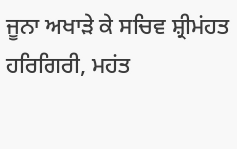ਜੂਨਾ ਅਖਾੜੇ ਕੇ ਸਚਿਵ ਸ਼੍ਰੀਮਂਹਤ ਹਰਿਗਿਰੀ, ਮਹਂਤ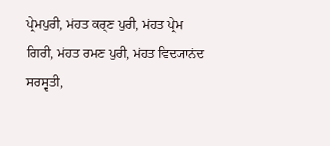ਪ੍ਰੇਮਪੁਰੀ, ਮਂਹਤ ਕਰ੍ਣ ਪੁਰੀ, ਮਂਹਤ ਪ੍ਰੇਮ ਗਿਰੀ, ਮਂਹਤ ਰਮਣ ਪੁਰੀ, ਮਂਹਤ ਵਿਦ੍ਯਾਨਂਦ ਸਰਸ੍ਵਤੀ,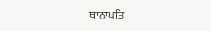ਥਾਨਾਪਤਿ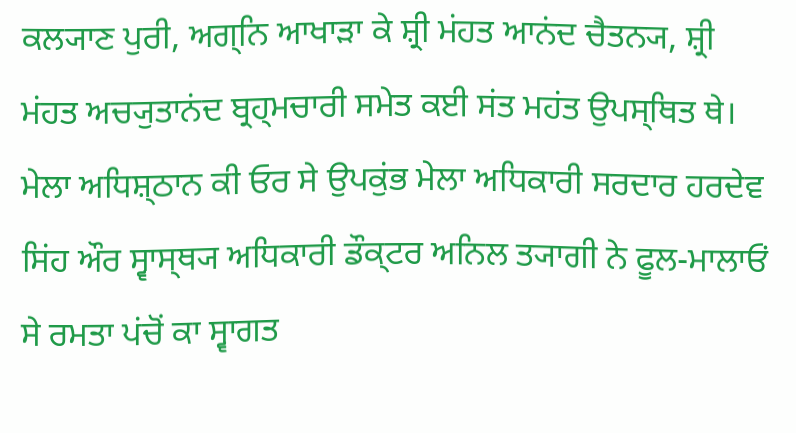ਕਲ੍ਯਾਣ ਪੁਰੀ, ਅਗ੍ਨਿ ਆਖਾੜਾ ਕੇ ਸ਼੍ਰੀ ਮਂਹਤ ਆਨਂਦ ਚੈਤਨ੍ਯ, ਸ਼੍ਰੀ ਮਂਹਤ ਅਚ੍ਯੁਤਾਨਂਦ ਬ੍ਰਹ੍ਮਚਾਰੀ ਸਮੇਤ ਕਈ ਸਂਤ ਮਹਂਤ ਉਪਸ੍ਥਿਤ ਥੇ। ਮੇਲਾ ਅਧਿਸ਼੍ਠਾਨ ਕੀ ਓਰ ਸੇ ਉਪਕੁਂਭ ਮੇਲਾ ਅਧਿਕਾਰੀ ਸਰਦਾਰ ਹਰਦੇਵ ਸਿਂਹ ਔਰ ਸ੍ਵਾਸ੍ਥ੍ਯ ਅਧਿਕਾਰੀ ਡੌਕ੍ਟਰ ਅਨਿਲ ਤ੍ਯਾਗੀ ਨੇ ਫੂਲ-ਮਾਲਾਓਂ ਸੇ ਰਮਤਾ ਪਂਚੋਂ ਕਾ ਸ੍ਵਾਗਤ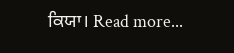ਕਿਯਾ। Read more...